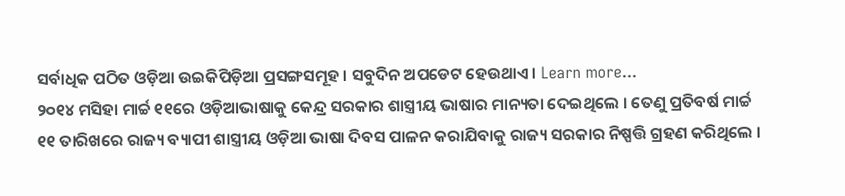ସର୍ବାଧିକ ପଠିତ ଓଡ଼ିଆ ଉଇକିପିଡ଼ିଆ ପ୍ରସଙ୍ଗସମୂହ । ସବୁଦିନ ଅପଡେଟ ହେଉଥାଏ । Learn more...
୨୦୧୪ ମସିହା ମାର୍ଚ୍ଚ ୧୧ରେ ଓଡ଼ିଆଭାଷାକୁ କେନ୍ଦ୍ର ସରକାର ଶାସ୍ତ୍ରୀୟ ଭାଷାର ମାନ୍ୟତା ଦେଇଥିଲେ । ତେଣୁ ପ୍ରତିବର୍ଷ ମାର୍ଚ୍ଚ ୧୧ ତାରିଖରେ ରାଜ୍ୟ ବ୍ୟାପୀ ଶାସ୍ତ୍ରୀୟ ଓଡ଼ିଆ ଭାଷା ଦିବସ ପାଳନ କରାଯିବାକୁ ରାଜ୍ୟ ସରକାର ନିଷ୍ପତ୍ତି ଗ୍ରହଣ କରିଥିଲେ ।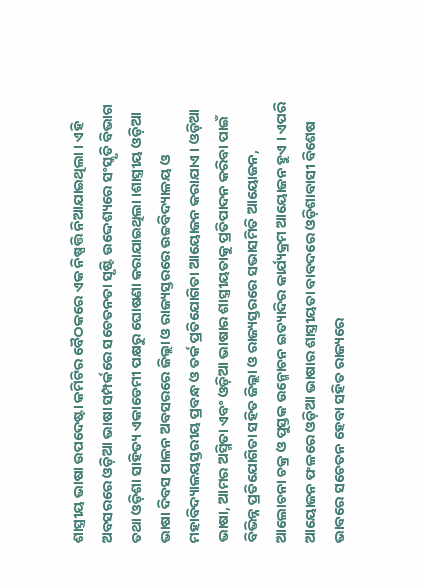ଶାସ୍ତ୍ରୀୟ ଭାଷା ଉପଦେଷ୍ଟା କମିଟିର ବୈଠକରେ ଏକ ନିଷ୍ପତ୍ତି ନିଆଯାଇଥିଲା । ଏହି ଅବସରରେ ଓଡ଼ିଆ ଭାଷା ସମ୍ପର୍କରେ ସଚେତନତା ସୃଷ୍ଟି ଉଦ୍ଦେଶ୍ୟରେ ସଂସ୍କୃତି ବିଭାଗ ତଥା ଓଡ଼ିଶା ସାହିତ୍ୟ ଏକାଡେମୀ ପକ୍ଷରୁ ଘୋଷଣା କରାଯାଇଥିଲା ।ଶାସ୍ତ୍ରୀୟ ଓଡ଼ିଆ ଭାଷା ଦିବସ ପାଳନ ଅବସରରେ ଜିଲ୍ଲା ଓ ରାଜ୍ୟସ୍ତରରେ ଉଚ୍ଚବିଦ୍ୟାଳୟ ଓ ମହାବିଦ୍ୟାଳୟସ୍ତରୀୟ ପ୍ରବନ୍ଧ ଓ ତର୍କ ପ୍ରତିଯୋଗିତା ଆୟୋଜନ କରାଯାଏ । ଓଡ଼ିଆ ଭାଷା, ଆମର ଅସ୍ମିତା ଏବଂ ଓଡ଼ିଆ ଭାଷାର ଶାସ୍ତ୍ରୀୟତାକୁ ପ୍ରତିପାଦନ କରିବା ପାଇଁ ବିଭିନ୍ନ ପ୍ରତିଯୋଗିତା ସହିତ ଜିଲ୍ଲା ଓ ରାଜ୍ୟସ୍ତରରେ ସଭାସମିତି ଆୟୋଜନ, ଆଲୋଚନା ଚକ୍ର ଓ ପୁସ୍ତକ ଉନ୍ମୋଚନ ଇତ୍ୟାଦିର କାର୍ଯ୍ୟକ୍ରମ ଆୟୋଜନ ହୁଏ । ଏପରି ଆୟୋଜନ ଫଳରେ ଓଡ଼ିଆ ଭାଷାର ଶାସ୍ତ୍ରୀୟତା ବାବଦରେ ଓଡ଼ିଶାବାସୀ ବିଶେଷ ଭାବରେ ସଚେତନ ହେବା ସହିତ ରାଜ୍ୟରେ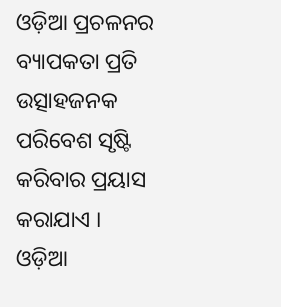ଓଡ଼ିଆ ପ୍ରଚଳନର ବ୍ୟାପକତା ପ୍ରତି ଉତ୍ସାହଜନକ ପରିବେଶ ସୃଷ୍ଟି କରିବାର ପ୍ରୟାସ କରାଯାଏ ।
ଓଡ଼ିଆ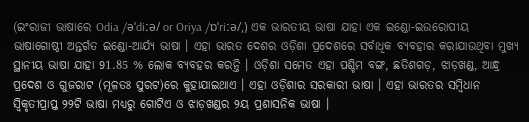(ଇଂରାଜୀ ଭାଷାରେ Odia /əˈdiːə/ or Oriya /ɒˈriːə/,) ଏକ ଭାରତୀୟ ଭାଷା ଯାହା ଏକ ଇଣ୍ଡୋ-ଇଉରୋପୀୟ ଭାଷାଗୋଷ୍ଠୀ ଅନ୍ତର୍ଗତ ଇଣ୍ଡୋ-ଆର୍ଯ୍ୟ ଭାଷା । ଏହା ଭାରତ ଦେଶର ଓଡ଼ିଶା ପ୍ରଦେଶରେ ସର୍ବାଧିକ ବ୍ୟବହାର କରାଯାଉଥିବା ମୁଖ୍ୟ ସ୍ଥାନୀୟ ଭାଷା ଯାହା 91.85 % ଲୋକ ବ୍ୟବହର କରନ୍ତି । ଓଡ଼ିଶା ସମେତ ଏହା ପଶ୍ଚିମ ବଙ୍ଗ, ଛତିଶଗଡ଼, ଝାଡ଼ଖଣ୍ଡ, ଆନ୍ଧ୍ର ପ୍ରଦେଶ ଓ ଗୁଜରାଟ (ମୂଳତଃ ସୁରଟ)ରେ କୁହାଯାଇଥାଏ । ଏହା ଓଡ଼ିଶାର ସରକାରୀ ଭାଷା । ଏହା ଭାରତର ସମ୍ବିଧାନ ସ୍ୱିକୃତୀପ୍ରାପ୍ତ ୨୨ଟି ଭାଷା ମଧ୍ୟରୁ ଗୋଟିଏ ଓ ଝାଡ଼ଖଣ୍ଡର ୨ୟ ପ୍ରଶାସନିକ ଭାଷା ।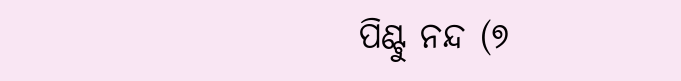ପିଣ୍ଟୁ ନନ୍ଦ (୭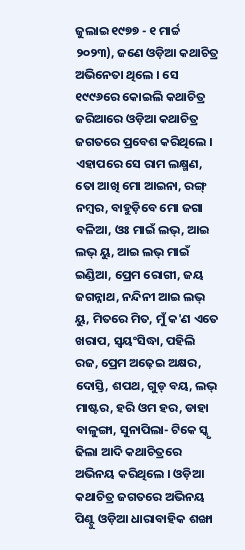ଜୁଲାଇ ୧୯୭୭ - ୧ ମାର୍ଚ୍ଚ ୨୦୨୩), ଜଣେ ଓଡ଼ିଆ କଥାଚିତ୍ର ଅଭିନେତା ଥିଲେ । ସେ ୧୯୯୬ରେ କୋଇଲି କଥାଚିତ୍ର ଜରିଆରେ ଓଡ଼ିଆ କଥାଚିତ୍ର ଜଗତରେ ପ୍ରବେଶ କରିଥିଲେ । ଏହାପରେ ସେ ରାମ ଲକ୍ଷ୍ମଣ, ତୋ ଆଖି ମୋ ଆଇନା, ରଙ୍ଗ୍ ନମ୍ବର, ବାହୁଡ଼ିବେ ମୋ ଜଗା ବଳିଆ, ଓଃ ମାଇଁ ଲଭ୍, ଆଇ ଲଭ୍ ୟୁ, ଆଇ ଲଭ୍ ମାଇଁ ଇଣ୍ଡିଆ, ପ୍ରେମ ରୋଗୀ, ଜୟ ଜଗନ୍ନାଥ, ନନ୍ଦିନୀ ଆଇ ଲଭ୍ ୟୁ, ମିତରେ ମିତ, ମୁଁ କ'ଣ ଏତେ ଖରାପ, ସ୍ୱୟଂସିଦ୍ଧା, ପହିଲି ରଜ, ପ୍ରେମ ଅଢ଼େଇ ଅକ୍ଷର, ଦୋସ୍ତି, ଶପଥ, ଗୁଡ୍ ବୟ, ଲଭ୍ ମାଷ୍ଟର, ହରି ଓମ ହର, ଡାହା ବାଳୁଙ୍ଗା, ସୁନାପିଲା- ଟିକେ ସ୍କୃ ଢିଲା ଆଦି କଥାଚିତ୍ରରେ ଅଭିନୟ କରିଥିଲେ । ଓଡ଼ିଆ କଥାଚିତ୍ର ଜଗତରେ ଅଭିନୟ ପିଣ୍ଟୁ ଓଡ଼ିଆ ଧାରାବାହିକ ଶଙ୍ଖା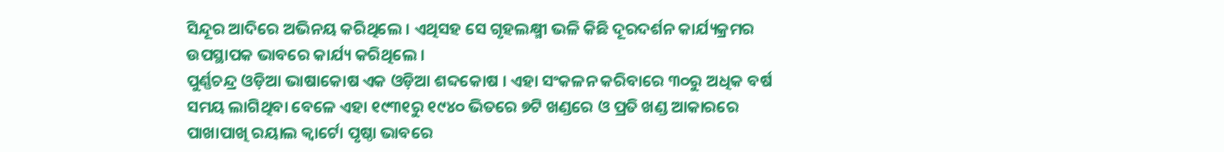ସିନ୍ଦୂର ଆଦିରେ ଅଭିନୟ କରିଥିଲେ । ଏଥିସହ ସେ ଗୃହଲକ୍ଷ୍ମୀ ଭଳି କିଛି ଦୂରଦର୍ଶନ କାର୍ଯ୍ୟକ୍ରମର ଉପସ୍ଥାପକ ଭାବରେ କାର୍ଯ୍ୟ କରିଥିଲେ ।
ପୁର୍ଣ୍ଣଚନ୍ଦ୍ର ଓଡ଼ିଆ ଭାଷାକୋଷ ଏକ ଓଡ଼ିଆ ଶବ୍ଦକୋଷ । ଏହା ସଂକଳନ କରିବାରେ ୩୦ରୁ ଅଧିକ ବର୍ଷ ସମୟ ଲାଗିଥିବା ବେଳେ ଏହା ୧୯୩୧ରୁ ୧୯୪୦ ଭିତରେ ୭ଟି ଖଣ୍ଡରେ ଓ ପ୍ରତି ଖଣ୍ଡ ଆକାରରେ ପାଖାପାଖି ରୟାଲ କ୍ୱାର୍ଟୋ ପୃଷ୍ଠା ଭାବରେ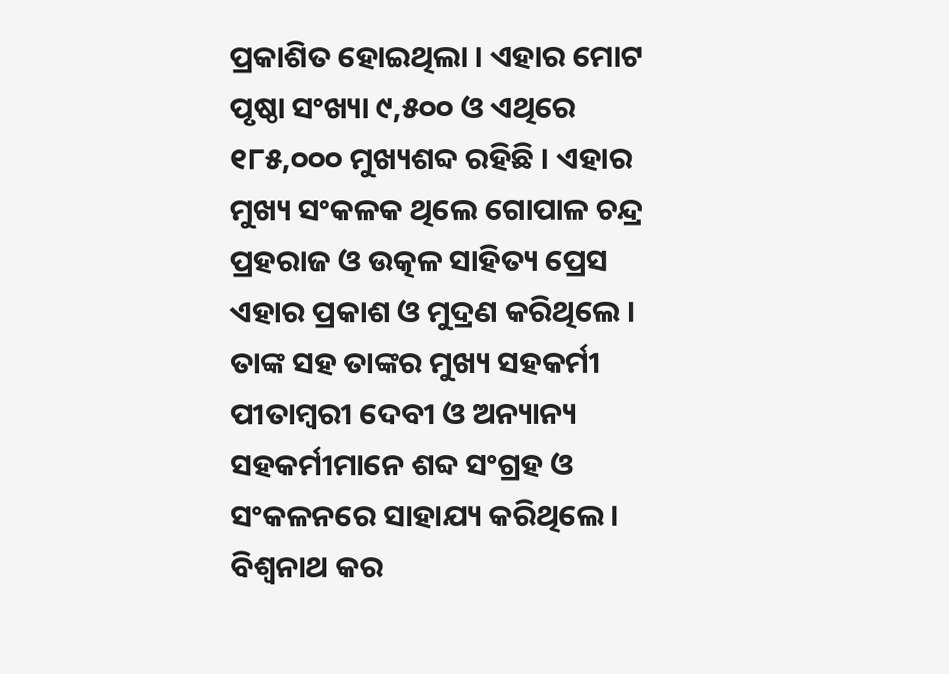ପ୍ରକାଶିତ ହୋଇଥିଲା । ଏହାର ମୋଟ ପୃଷ୍ଠା ସଂଖ୍ୟା ୯,୫୦୦ ଓ ଏଥିରେ ୧୮୫,୦୦୦ ମୁଖ୍ୟଶବ୍ଦ ରହିଛି । ଏହାର ମୁଖ୍ୟ ସଂକଳକ ଥିଲେ ଗୋପାଳ ଚନ୍ଦ୍ର ପ୍ରହରାଜ ଓ ଉତ୍କଳ ସାହିତ୍ୟ ପ୍ରେସ ଏହାର ପ୍ରକାଶ ଓ ମୁଦ୍ରଣ କରିଥିଲେ । ତାଙ୍କ ସହ ତାଙ୍କର ମୁଖ୍ୟ ସହକର୍ମୀ ପୀତାମ୍ବରୀ ଦେବୀ ଓ ଅନ୍ୟାନ୍ୟ ସହକର୍ମୀମାନେ ଶବ୍ଦ ସଂଗ୍ରହ ଓ ସଂକଳନରେ ସାହାଯ୍ୟ କରିଥିଲେ । ବିଶ୍ୱନାଥ କର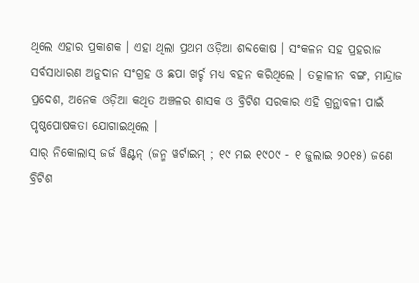ଥିଲେ ଏହାର ପ୍ରକାଶକ । ଏହା ଥିଲା ପ୍ରଥମ ଓଡ଼ିଆ ଶବ୍ଦକୋଷ । ସଂକଳନ ସହ ପ୍ରହରାଜ ସର୍ବସାଧାରଣ ଅନୁଦାନ ସଂଗ୍ରହ ଓ ଛପା ଖର୍ଚ୍ଚ ମଧ୍ୟ ବହନ କରିଥିଲେ । ତତ୍କାଳୀନ ବଙ୍ଗ, ମାନ୍ଦ୍ରାଜ ପ୍ରଦେଶ, ଅନେକ ଓଡ଼ିଆ କଥିତ ଅଞ୍ଚଳର ଶାସକ ଓ ବ୍ରିଟିଶ ସରକାର ଏହି ଗ୍ରନ୍ଥାବଳୀ ପାଇଁ ପୃଷ୍ଠପୋଷକତା ଯୋଗାଇଥିଲେ ।
ସାର୍ ନିକୋଲାସ୍ ଜର୍ଜ ୱିଣ୍ଟନ୍ (ଜନ୍ମ ୱର୍ଟାଇମ୍ ; ୧୯ ମଇ ୧୯୦୯ - ୧ ଜୁଲାଇ ୨୦୧୫) ଜଣେ ବ୍ରିଟିଶ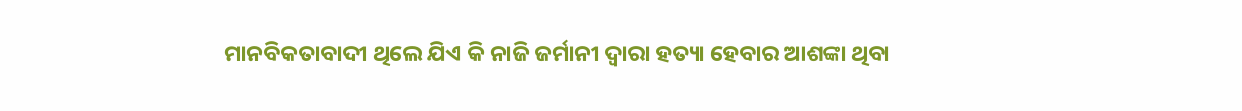ମାନବିକତାବାଦୀ ଥିଲେ ଯିଏ କି ନାଜି ଜର୍ମାନୀ ଦ୍ୱାରା ହତ୍ୟା ହେବାର ଆଶଙ୍କା ଥିବା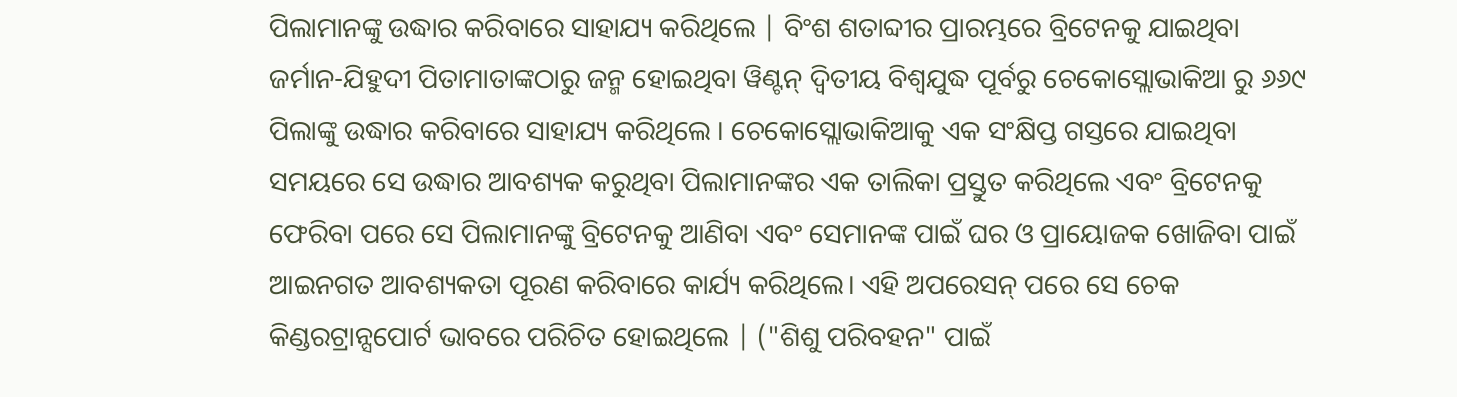ପିଲାମାନଙ୍କୁ ଉଦ୍ଧାର କରିବାରେ ସାହାଯ୍ୟ କରିଥିଲେ | ବିଂଶ ଶତାବ୍ଦୀର ପ୍ରାରମ୍ଭରେ ବ୍ରିଟେନକୁ ଯାଇଥିବା ଜର୍ମାନ-ଯିହୁଦୀ ପିତାମାତାଙ୍କଠାରୁ ଜନ୍ମ ହୋଇଥିବା ୱିଣ୍ଟନ୍ ଦ୍ୱିତୀୟ ବିଶ୍ୱଯୁଦ୍ଧ ପୂର୍ବରୁ ଚେକୋସ୍ଲୋଭାକିଆ ରୁ ୬୬୯ ପିଲାଙ୍କୁ ଉଦ୍ଧାର କରିବାରେ ସାହାଯ୍ୟ କରିଥିଲେ । ଚେକୋସ୍ଲୋଭାକିଆକୁ ଏକ ସଂକ୍ଷିପ୍ତ ଗସ୍ତରେ ଯାଇଥିବା ସମୟରେ ସେ ଉଦ୍ଧାର ଆବଶ୍ୟକ କରୁଥିବା ପିଲାମାନଙ୍କର ଏକ ତାଲିକା ପ୍ରସ୍ତୁତ କରିଥିଲେ ଏବଂ ବ୍ରିଟେନକୁ ଫେରିବା ପରେ ସେ ପିଲାମାନଙ୍କୁ ବ୍ରିଟେନକୁ ଆଣିବା ଏବଂ ସେମାନଙ୍କ ପାଇଁ ଘର ଓ ପ୍ରାୟୋଜକ ଖୋଜିବା ପାଇଁ ଆଇନଗତ ଆବଶ୍ୟକତା ପୂରଣ କରିବାରେ କାର୍ଯ୍ୟ କରିଥିଲେ। ଏହି ଅପରେସନ୍ ପରେ ସେ ଚେକ କିଣ୍ଡରଟ୍ରାନ୍ସପୋର୍ଟ ଭାବରେ ପରିଚିତ ହୋଇଥିଲେ | ("ଶିଶୁ ପରିବହନ" ପାଇଁ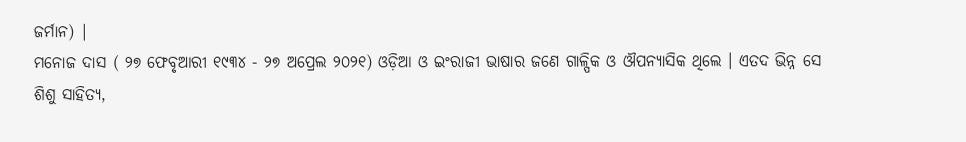ଜର୍ମାନ) |
ମନୋଜ ଦାସ ( ୨୭ ଫେବୃଆରୀ ୧୯୩୪ - ୨୭ ଅପ୍ରେଲ ୨୦୨୧) ଓଡ଼ିଆ ଓ ଇଂରାଜୀ ଭାଷାର ଜଣେ ଗାଳ୍ପିକ ଓ ଔପନ୍ୟାସିକ ଥିଲେ । ଏତଦ ଭିନ୍ନ ସେ ଶିଶୁ ସାହିତ୍ୟ,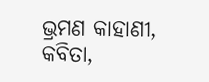ଭ୍ରମଣ କାହାଣୀ, କବିତା,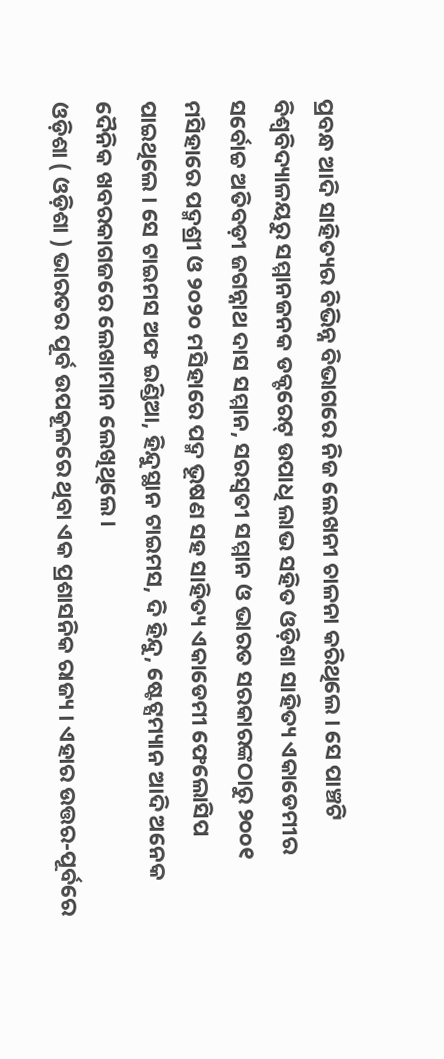ପ୍ରବନ୍ଧ ଆଦି ସାହିତ୍ୟର ବିଭିନ୍ନ ବିଭାଗରେ ନିଜ ଲେଖନୀ ଚାଳନା କରିଥିଲେ । ସେ ପାଞ୍ଚଟି ବିଶ୍ୱବିଦ୍ୟାଳୟରୁ ସମ୍ମାନଜନକ ଡକ୍ଟରେଟ୍ ଉପାଧି ଲାଭ ସହିତ ଓଡ଼ିଶା ସାହିତ୍ୟ ଏକାଡେମୀର ସର୍ବୋଚ୍ଚ ଅତିବଡ଼ୀ ଜଗନ୍ନାଥ ଦାସ ସମ୍ମାନ, ସରସ୍ୱତୀ ସମ୍ମାନ ଓ ଭାରତ ସରକାରଙ୍କଠାରୁ ୨୦୦୧ ମସିହାରେ ପଦ୍ମଶ୍ରୀ ଓ ୨୦୨୦ ମସିହାରେ ପଦ୍ମ ଭୂଷଣ ସହ ସାହିତ୍ୟ ଏକାଡେମୀ ଫେଲୋସିପ ପାଇଥିଲେ । ସେ ଟାଇମସ ଅଫ ଇଣ୍ଡିଆ, ହିନ୍ଦୁସ୍ଥାନ ଟାଇମସ, ଦି ହିନ୍ଦୁ, ଷ୍ଟେଟ୍ସମ୍ୟାନ ଆଦି ଅନେକ ଦୈନିକ ଖବରକାଗଜରେ ଲେଖାମାନ ଲେଖିଥିଲେ ।
ଓଡ଼ିଶା ( ଓଡ଼ିଶା ) ଭାରତର ପୂର୍ବ ଉପକୂଳରେ ଥିବା ଏକ ପ୍ରଶାସନିକ ରାଜ୍ୟ । ଏହାର ଉତ୍ତର-ପୂର୍ବରେ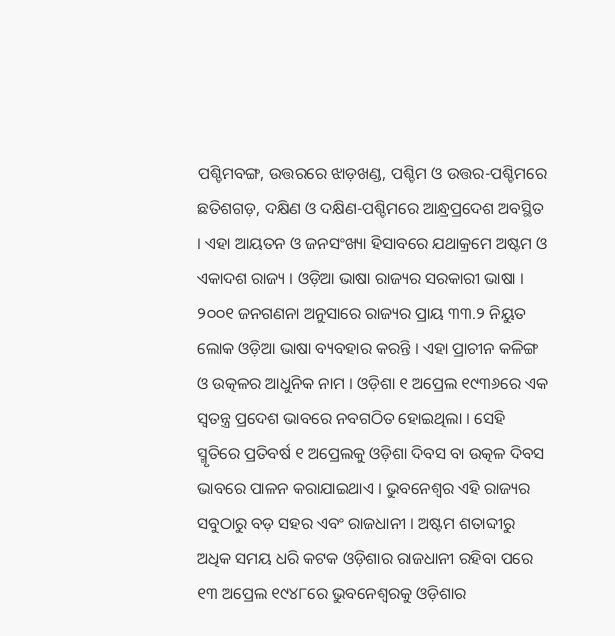ପଶ୍ଚିମବଙ୍ଗ, ଉତ୍ତରରେ ଝାଡ଼ଖଣ୍ଡ, ପଶ୍ଚିମ ଓ ଉତ୍ତର-ପଶ୍ଚିମରେ ଛତିଶଗଡ଼, ଦକ୍ଷିଣ ଓ ଦକ୍ଷିଣ-ପଶ୍ଚିମରେ ଆନ୍ଧ୍ରପ୍ରଦେଶ ଅବସ୍ଥିତ । ଏହା ଆୟତନ ଓ ଜନସଂଖ୍ୟା ହିସାବରେ ଯଥାକ୍ରମେ ଅଷ୍ଟମ ଓ ଏକାଦଶ ରାଜ୍ୟ । ଓଡ଼ିଆ ଭାଷା ରାଜ୍ୟର ସରକାରୀ ଭାଷା । ୨୦୦୧ ଜନଗଣନା ଅନୁସାରେ ରାଜ୍ୟର ପ୍ରାୟ ୩୩.୨ ନିୟୁତ ଲୋକ ଓଡ଼ିଆ ଭାଷା ବ୍ୟବହାର କରନ୍ତି । ଏହା ପ୍ରାଚୀନ କଳିଙ୍ଗ ଓ ଉତ୍କଳର ଆଧୁନିକ ନାମ । ଓଡ଼ିଶା ୧ ଅପ୍ରେଲ ୧୯୩୬ରେ ଏକ ସ୍ୱତନ୍ତ୍ର ପ୍ରଦେଶ ଭାବରେ ନବଗଠିତ ହୋଇଥିଲା । ସେହି ସ୍ମୃତିରେ ପ୍ରତିବର୍ଷ ୧ ଅପ୍ରେଲକୁ ଓଡ଼ିଶା ଦିବସ ବା ଉତ୍କଳ ଦିବସ ଭାବରେ ପାଳନ କରାଯାଇଥାଏ । ଭୁବନେଶ୍ୱର ଏହି ରାଜ୍ୟର ସବୁଠାରୁ ବଡ଼ ସହର ଏବଂ ରାଜଧାନୀ । ଅଷ୍ଟମ ଶତାବ୍ଦୀରୁ ଅଧିକ ସମୟ ଧରି କଟକ ଓଡ଼ିଶାର ରାଜଧାନୀ ରହିବା ପରେ ୧୩ ଅପ୍ରେଲ ୧୯୪୮ରେ ଭୁବନେଶ୍ୱରକୁ ଓଡ଼ିଶାର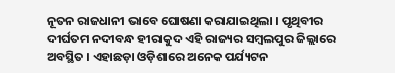ନୂତନ ରାଜଧାନୀ ଭାବେ ଘୋଷଣା କରାଯାଇଥିଲା । ପୃଥିବୀର ଦୀର୍ଘତମ ନଦୀବନ୍ଧ ହୀରାକୁଦ ଏହି ରାଜ୍ୟର ସମ୍ବଲପୁର ଜିଲ୍ଲାରେ ଅବସ୍ଥିତ । ଏହାଛଡ଼ା ଓଡ଼ିଶାରେ ଅନେକ ପର୍ଯ୍ୟଟନ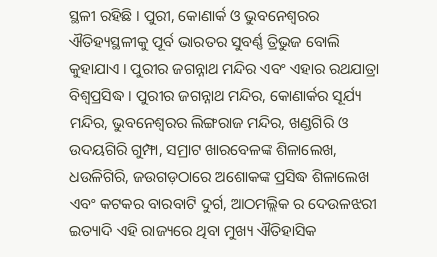ସ୍ଥଳୀ ରହିଛି । ପୁରୀ, କୋଣାର୍କ ଓ ଭୁବନେଶ୍ୱରର ଐତିହ୍ୟସ୍ଥଳୀକୁ ପୂର୍ବ ଭାରତର ସୁବର୍ଣ୍ଣ ତ୍ରିଭୁଜ ବୋଲି କୁହାଯାଏ । ପୁରୀର ଜଗନ୍ନାଥ ମନ୍ଦିର ଏବଂ ଏହାର ରଥଯାତ୍ରା ବିଶ୍ୱପ୍ରସିଦ୍ଧ । ପୁରୀର ଜଗନ୍ନାଥ ମନ୍ଦିର, କୋଣାର୍କର ସୂର୍ଯ୍ୟ ମନ୍ଦିର, ଭୁବନେଶ୍ୱରର ଲିଙ୍ଗରାଜ ମନ୍ଦିର, ଖଣ୍ଡଗିରି ଓ ଉଦୟଗିରି ଗୁମ୍ଫା, ସମ୍ରାଟ ଖାରବେଳଙ୍କ ଶିଳାଲେଖ, ଧଉଳିଗିରି, ଜଉଗଡ଼ଠାରେ ଅଶୋକଙ୍କ ପ୍ରସିଦ୍ଧ ଶିଳାଲେଖ ଏବଂ କଟକର ବାରବାଟି ଦୁର୍ଗ, ଆଠମଲ୍ଲିକ ର ଦେଉଳଝରୀ ଇତ୍ୟାଦି ଏହି ରାଜ୍ୟରେ ଥିବା ମୁଖ୍ୟ ଐତିହାସିକ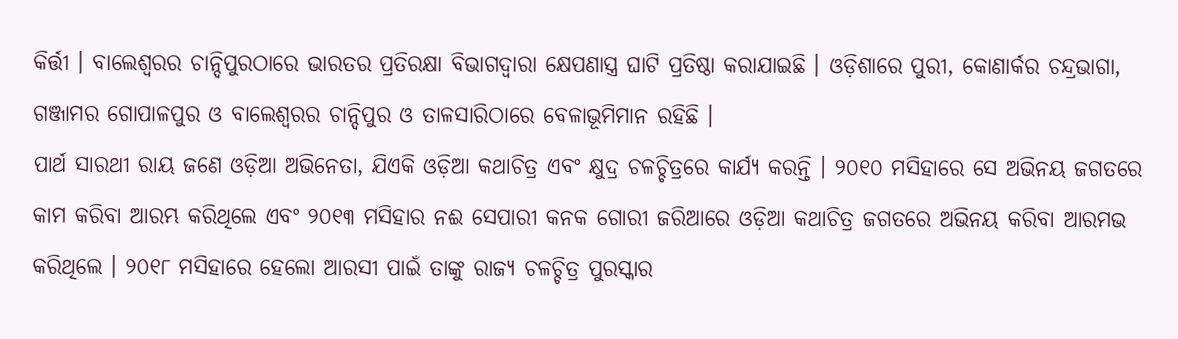କିର୍ତ୍ତୀ । ବାଲେଶ୍ୱରର ଚାନ୍ଦିପୁରଠାରେ ଭାରତର ପ୍ରତିରକ୍ଷା ବିଭାଗଦ୍ୱାରା କ୍ଷେପଣାସ୍ତ୍ର ଘାଟି ପ୍ରତିଷ୍ଠା କରାଯାଇଛି । ଓଡ଼ିଶାରେ ପୁରୀ, କୋଣାର୍କର ଚନ୍ଦ୍ରଭାଗା, ଗଞ୍ଜାମର ଗୋପାଳପୁର ଓ ବାଲେଶ୍ୱରର ଚାନ୍ଦିପୁର ଓ ତାଳସାରିଠାରେ ବେଳାଭୂମିମାନ ରହିଛି ।
ପାର୍ଥ ସାରଥୀ ରାୟ ଜଣେ ଓଡ଼ିଆ ଅଭିନେତା, ଯିଏକି ଓଡ଼ିଆ କଥାଚିତ୍ର ଏବଂ କ୍ଷୁଦ୍ର ଚଳଚ୍ଚିତ୍ରରେ କାର୍ଯ୍ୟ କରନ୍ତି । ୨୦୧୦ ମସିହାରେ ସେ ଅଭିନୟ ଜଗତରେ କାମ କରିବା ଆରମ୍ଭ କରିଥିଲେ ଏବଂ ୨୦୧୩ ମସିହାର ନଈ ସେପାରୀ କନକ ଗୋରୀ ଜରିଆରେ ଓଡ଼ିଆ କଥାଚିତ୍ର ଜଗତରେ ଅଭିନୟ କରିବା ଆରମଭ କରିଥିଲେ । ୨୦୧୮ ମସିହାରେ ହେଲୋ ଆରସୀ ପାଇଁ ତାଙ୍କୁ ରାଜ୍ୟ ଚଳଚ୍ଚିତ୍ର ପୁରସ୍କାର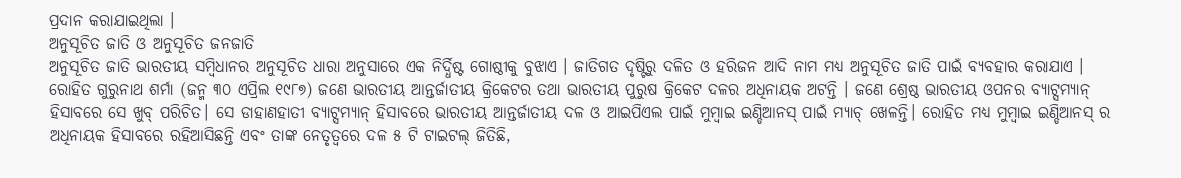ପ୍ରଦାନ କରାଯାଇଥିଲା ।
ଅନୁସୂଚିତ ଜାତି ଓ ଅନୁସୂଚିତ ଜନଜାତି
ଅନୁସୂଚିତ ଜାତି ଭାରତୀୟ ସମ୍ବିଧାନର ଅନୁସୂଚିତ ଧାରା ଅନୁସାରେ ଏକ ନିର୍ଦ୍ଧିଷ୍ଟ ଗୋଷ୍ଠୀକୁ ବୁଝାଏ । ଜାତିଗତ ଦୃଷ୍ଟିରୁ ଦଳିତ ଓ ହରିଜନ ଆଦି ନାମ ମଧ୍ୟ ଅନୁସୂଚିତ ଜାତି ପାଇଁ ବ୍ୟବହାର କରାଯାଏ ।
ରୋହିତ ଗୁରୁନାଥ ଶର୍ମା (ଜନ୍ମ ୩୦ ଏପ୍ରିଲ ୧୯୮୭) ଜଣେ ଭାରତୀୟ ଆନ୍ତର୍ଜାତୀୟ କ୍ରିକେଟର ତଥା ଭାରତୀୟ ପୁରୁଷ କ୍ରିକେଟ ଦଳର ଅଧିନାୟକ ଅଟନ୍ତି । ଜଣେ ଶ୍ରେଷ୍ଠ ଭାରତୀୟ ଓପନର ବ୍ୟାଟ୍ସମ୍ୟାନ୍ ହିସାବରେ ସେ ଖୁବ୍ ପରିଚିତ। ସେ ଡାହାଣହାତୀ ବ୍ୟାଟ୍ସମ୍ୟାନ୍ ହିସାବରେ ଭାରତୀୟ ଆନ୍ତର୍ଜାତୀୟ ଦଳ ଓ ଆଇପିଏଲ ପାଇଁ ମୁମ୍ବାଇ ଇଣ୍ଡିଆନସ୍ ପାଇଁ ମ୍ୟାଚ୍ ଖେଳନ୍ତି। ରୋହିତ ମଧ୍ୟ ମୁମ୍ବାଇ ଇଣ୍ଡିଆନସ୍ ର ଅଧିନାୟକ ହିସାବରେ ରହିଆସିଛନ୍ତି ଏବଂ ତାଙ୍କ ନେତୃତ୍ଵରେ ଦଳ ୫ ଟି ଟାଇଟଲ୍ ଜିତିଛି,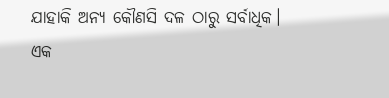ଯାହାକି ଅନ୍ୟ କୌଣସି ଦଳ ଠାରୁ ସର୍ବାଧିକ। ଏକ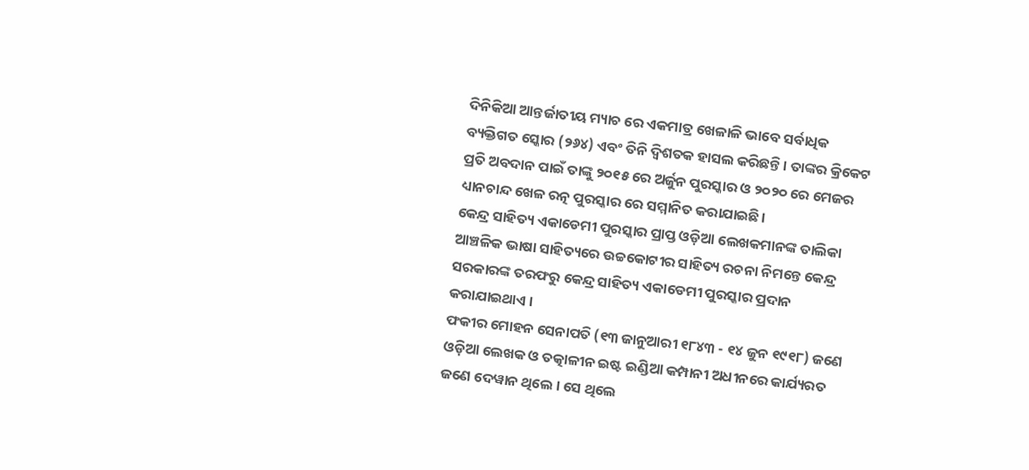ଦିନିକିଆ ଆନ୍ତର୍ଜାତୀୟ ମ୍ୟାଚ ରେ ଏକମାତ୍ର ଖେଳାଳି ଭାବେ ସର୍ବାଧିକ ବ୍ୟକ୍ତିଗତ ସ୍କୋର (୨୬୪) ଏବଂ ତିନି ଦ୍ୱିଶତକ ହାସଲ କରିଛନ୍ତି। ତାଙ୍କର କ୍ରିକେଟ ପ୍ରତି ଅବଦାନ ପାଇଁ ତାଙ୍କୁ ୨୦୧୫ ରେ ଅର୍ଜୁନ ପୁରସ୍କାର ଓ ୨୦୨୦ ରେ ମେଜର ଧ୍ୟାନଚାନ୍ଦ ଖେଳ ରତ୍ନ ପୁରସ୍କାର ରେ ସମ୍ମାନିତ କରାଯାଇଛି।
କେନ୍ଦ୍ର ସାହିତ୍ୟ ଏକାଡେମୀ ପୁରସ୍କାର ପ୍ରାପ୍ତ ଓଡ଼ିଆ ଲେଖକମାନଙ୍କ ତାଲିକା
ଆଞ୍ଚଳିକ ଭାଷା ସାହିତ୍ୟରେ ଉଚ୍ଚକୋଟୀର ସାହିତ୍ୟ ରଚନା ନିମନ୍ତେ କେନ୍ଦ୍ର ସରକାରଙ୍କ ତରଫରୁ କେନ୍ଦ୍ର ସାହିତ୍ୟ ଏକାଡେମୀ ପୁରସ୍କାର ପ୍ରଦାନ କରାଯାଇଥାଏ ।
ଫକୀର ମୋହନ ସେନାପତି (୧୩ ଜାନୁଆରୀ ୧୮୪୩ - ୧୪ ଜୁନ ୧୯୧୮) ଜଣେ ଓଡ଼ିଆ ଲେଖକ ଓ ତତ୍କାଳୀନ ଇଷ୍ଟ ଇଣ୍ଡିଆ କମ୍ପାନୀ ଅଧୀନରେ କାର୍ଯ୍ୟରତ ଜଣେ ଦେୱାନ ଥିଲେ । ସେ ଥିଲେ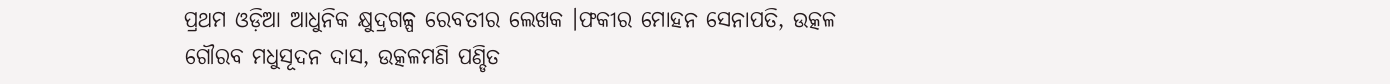ପ୍ରଥମ ଓଡ଼ିଆ ଆଧୁନିକ କ୍ଷୁଦ୍ରଗଳ୍ପ ରେବତୀର ଲେଖକ ।ଫକୀର ମୋହନ ସେନାପତି, ଉତ୍କଳ ଗୌରବ ମଧୁସୂଦନ ଦାସ, ଉତ୍କଳମଣି ପଣ୍ଡିତ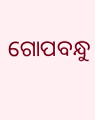ଗୋପବନ୍ଧୁ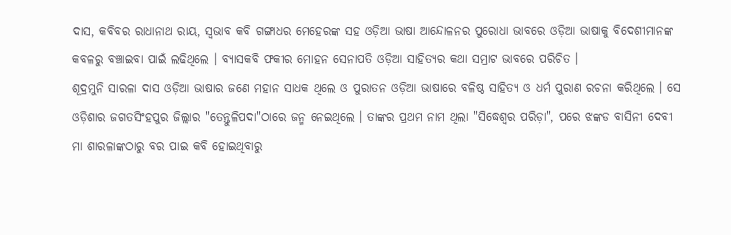ଦାସ, କବିବର ରାଧାନାଥ ରାୟ, ସ୍ୱଭାବ କବି ଗଙ୍ଗାଧର ମେହେରଙ୍କ ସହ ଓଡ଼ିଆ ଭାଷା ଆନ୍ଦୋଳନର ପୁରୋଧା ଭାବରେ ଓଡ଼ିଆ ଭାଷାକୁ ବିଦେଶୀମାନଙ୍କ କବଳରୁ ବଞ୍ଚାଇବା ପାଇଁ ଲଢିଥିଲେ । ବ୍ୟାସକବି ଫକୀର ମୋହନ ସେନାପତି ଓଡ଼ିଆ ସାହିତ୍ୟର କଥା ସମ୍ରାଟ ଭାବରେ ପରିଚିତ ।
ଶୂଦ୍ରମୁନି ସାରଳା ଦାସ ଓଡ଼ିଆ ଭାଷାର ଜଣେ ମହାନ ସାଧକ ଥିଲେ ଓ ପୁରାତନ ଓଡ଼ିଆ ଭାଷାରେ ବଳିଷ୍ଠ ସାହିତ୍ୟ ଓ ଧର୍ମ ପୁରାଣ ରଚନା କରିଥିଲେ । ସେ ଓଡ଼ିଶାର ଜଗତସିଂହପୁର ଜିଲ୍ଲାର "ତେନ୍ତୁଳିପଦା"ଠାରେ ଜନ୍ମ ନେଇଥିଲେ । ତାଙ୍କର ପ୍ରଥମ ନାମ ଥିଲା "ସିଦ୍ଧେଶ୍ୱର ପରିଡ଼ା", ପରେ ଝଙ୍କଡ ବାସିନୀ ଦେବୀ ମା ଶାରଳାଙ୍କଠାରୁ ବର ପାଇ କବି ହୋଇଥିବାରୁ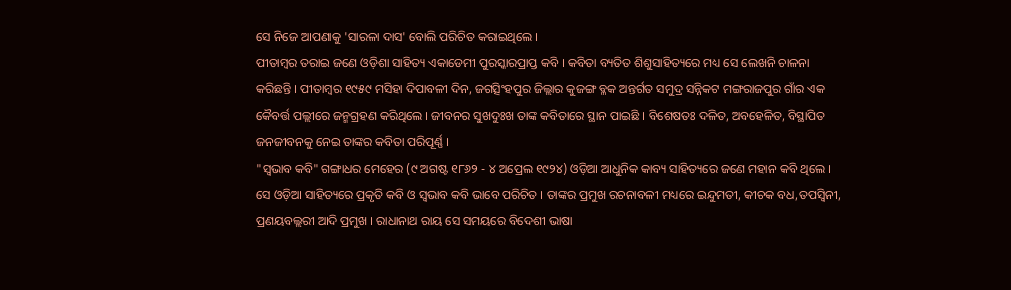ସେ ନିଜେ ଆପଣାକୁ 'ସାରଳା ଦାସ' ବୋଲି ପରିଚିତ କରାଇଥିଲେ ।
ପୀତାମ୍ବର ତରାଇ ଜଣେ ଓଡ଼ିଶା ସାହିତ୍ୟ ଏକାଡେମୀ ପୁରସ୍କାରପ୍ରାପ୍ତ କବି । କବିତା ବ୍ୟତିତ ଶିଶୁସାହିତ୍ୟରେ ମଧ୍ୟ ସେ ଲେଖନି ଚାଳନା କରିଛନ୍ତି । ପୀତାମ୍ବର ୧୯୫୯ ମସିହା ଦିପାବଳୀ ଦିନ, ଜଗତ୍ସିଂହପୁର ଜିଲ୍ଲାର କୁଜଙ୍ଗ ବ୍ଳକ ଅନ୍ତର୍ଗତ ସମୁଦ୍ର ସନ୍ନିକଟ ମଙ୍ଗରାଜପୁର ଗାଁର ଏକ କୈବର୍ତ୍ତ ପଲ୍ଲୀରେ ଜନ୍ମଗ୍ରହଣ କରିଥିଲେ । ଜୀବନର ସୁଖଦୁଃଖ ତାଙ୍କ କବିତାରେ ସ୍ଥାନ ପାଇଛି । ବିଶେଷତଃ ଦଳିତ, ଅବହେଳିତ, ବିସ୍ଥାପିତ ଜନଜୀବନକୁ ନେଇ ତାଙ୍କର କବିତା ପରିପୂର୍ଣ୍ଣ ।
"ସ୍ୱଭାବ କବି" ଗଙ୍ଗାଧର ମେହେର (୯ ଅଗଷ୍ଟ ୧୮୬୨ - ୪ ଅପ୍ରେଲ ୧୯୨୪) ଓଡ଼ିଆ ଆଧୁନିକ କାବ୍ୟ ସାହିତ୍ୟରେ ଜଣେ ମହାନ କବି ଥିଲେ । ସେ ଓଡ଼ିଆ ସାହିତ୍ୟରେ ପ୍ରକୃତି କବି ଓ ସ୍ୱଭାବ କବି ଭାବେ ପରିଚିତ । ତାଙ୍କର ପ୍ରମୁଖ ରଚନାବଳୀ ମଧ୍ୟରେ ଇନ୍ଦୁମତୀ, କୀଚକ ବଧ,ତପସ୍ୱିନୀ, ପ୍ରଣୟବଲ୍ଲରୀ ଆଦି ପ୍ରମୁଖ । ରାଧାନାଥ ରାୟ ସେ ସମୟରେ ବିଦେଶୀ ଭାଷା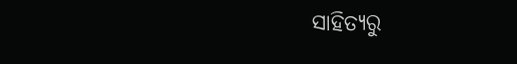ସାହିତ୍ୟରୁ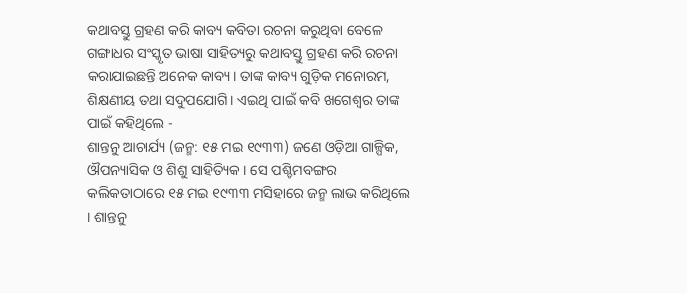କଥାବସ୍ତୁ ଗ୍ରହଣ କରି କାବ୍ୟ କବିତା ରଚନା କରୁଥିବା ବେଳେ ଗଙ୍ଗାଧର ସଂସ୍କୃତ ଭାଷା ସାହିତ୍ୟରୁ କଥାବସ୍ତୁ ଗ୍ରହଣ କରି ରଚନା କରାଯାଇଛନ୍ତି ଅନେକ କାବ୍ୟ। ତାଙ୍କ କାବ୍ୟ ଗୁଡ଼ିକ ମନୋରମ, ଶିକ୍ଷଣୀୟ ତଥା ସଦୁପଯୋଗି। ଏଇଥି ପାଇଁ କବି ଖଗେଶ୍ବର ତାଙ୍କ ପାଇଁ କହିଥିଲେ -
ଶାନ୍ତନୁ ଆଚାର୍ଯ୍ୟ (ଜନ୍ମ: ୧୫ ମଇ ୧୯୩୩) ଜଣେ ଓଡ଼ିଆ ଗାଳ୍ପିକ, ଔପନ୍ୟାସିକ ଓ ଶିଶୁ ସାହିତ୍ୟିକ । ସେ ପଶ୍ଚିମବଙ୍ଗର କଲିକତାଠାରେ ୧୫ ମଇ ୧୯୩୩ ମସିହାରେ ଜନ୍ମ ଲାଭ କରିଥିଲେ । ଶାନ୍ତନୁ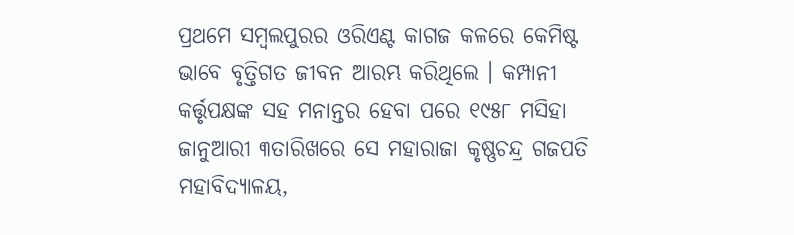ପ୍ରଥମେ ସମ୍ବଲପୁରର ଓରିଏଣ୍ଟ କାଗଜ କଳରେ କେମିଷ୍ଟ ଭାବେ ବୃତ୍ତିଗତ ଜୀବନ ଆରମ୍ଭ କରିଥିଲେ । କମ୍ପାନୀ କର୍ତ୍ତୃପକ୍ଷଙ୍କ ସହ ମନାନ୍ତର ହେବା ପରେ ୧୯୫୮ ମସିହା ଜାନୁଆରୀ ୩ତାରିଖରେ ସେ ମହାରାଜା କୃଷ୍ଣଚନ୍ଦ୍ର ଗଜପତି ମହାବିଦ୍ୟାଳୟ,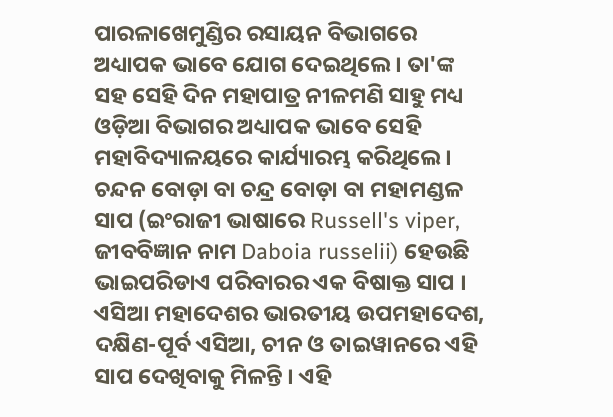ପାରଳାଖେମୁଣ୍ଡିର ରସାୟନ ବିଭାଗରେ ଅଧ୍ୟାପକ ଭାବେ ଯୋଗ ଦେଇଥିଲେ । ତା'ଙ୍କ ସହ ସେହି ଦିନ ମହାପାତ୍ର ନୀଳମଣି ସାହୁ ମଧ୍ୟ ଓଡ଼ିଆ ବିଭାଗର ଅଧ୍ୟାପକ ଭାବେ ସେହି ମହାବିଦ୍ୟାଳୟରେ କାର୍ଯ୍ୟାରମ୍ଭ କରିଥିଲେ ।
ଚନ୍ଦନ ବୋଡ଼ା ବା ଚନ୍ଦ୍ର ବୋଡ଼ା ବା ମହାମଣ୍ଡଳ ସାପ (ଇଂରାଜୀ ଭାଷାରେ Russell's viper, ଜୀବବିଜ୍ଞାନ ନାମ Daboia russelii) ହେଉଛି ଭାଇପରିଡାଏ ପରିବାରର ଏକ ବିଷାକ୍ତ ସାପ । ଏସିଆ ମହାଦେଶର ଭାରତୀୟ ଉପମହାଦେଶ, ଦକ୍ଷିଣ-ପୂର୍ବ ଏସିଆ, ଚୀନ ଓ ତାଇୱାନରେ ଏହି ସାପ ଦେଖିବାକୁ ମିଳନ୍ତି । ଏହି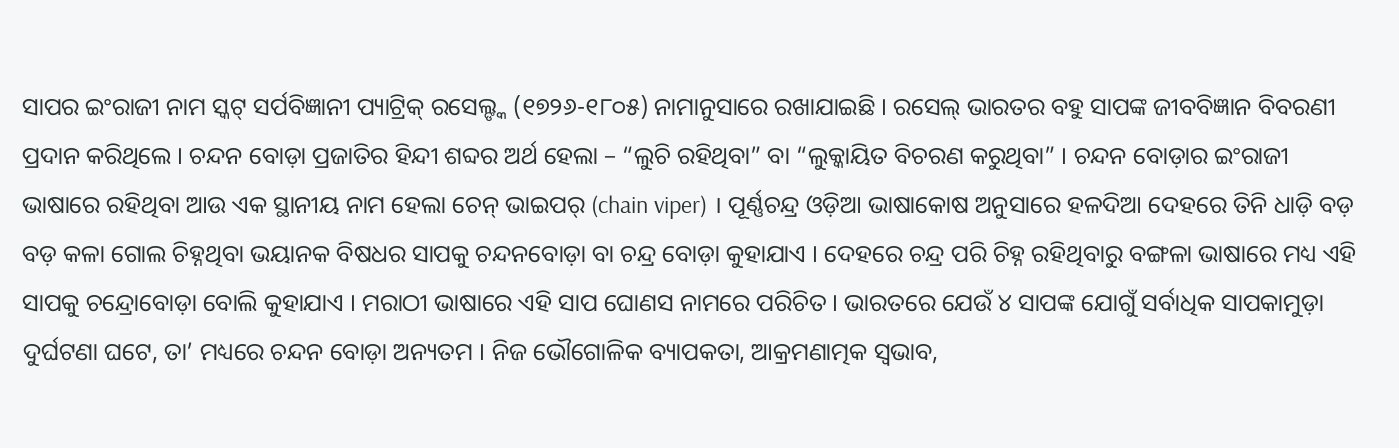ସାପର ଇଂରାଜୀ ନାମ ସ୍କଟ୍ ସର୍ପବିଜ୍ଞାନୀ ପ୍ୟାଟ୍ରିକ୍ ରସେଲ୍ଙ୍କ (୧୭୨୬-୧୮୦୫) ନାମାନୁସାରେ ରଖାଯାଇଛି । ରସେଲ୍ ଭାରତର ବହୁ ସାପଙ୍କ ଜୀବବିଜ୍ଞାନ ବିବରଣୀ ପ୍ରଦାନ କରିଥିଲେ । ଚନ୍ଦନ ବୋଡ଼ା ପ୍ରଜାତିର ହିନ୍ଦୀ ଶବ୍ଦର ଅର୍ଥ ହେଲା – “ଲୁଚି ରହିଥିବା” ବା “ଲୁକ୍କାୟିତ ବିଚରଣ କରୁଥିବା” । ଚନ୍ଦନ ବୋଡ଼ାର ଇଂରାଜୀ ଭାଷାରେ ରହିଥିବା ଆଉ ଏକ ସ୍ଥାନୀୟ ନାମ ହେଲା ଚେନ୍ ଭାଇପର୍ (chain viper) । ପୂର୍ଣ୍ଣଚନ୍ଦ୍ର ଓଡ଼ିଆ ଭାଷାକୋଷ ଅନୁସାରେ ହଳଦିଆ ଦେହରେ ତିନି ଧାଡ଼ି ବଡ଼ ବଡ଼ କଳା ଗୋଲ ଚିହ୍ନଥିବା ଭୟାନକ ବିଷଧର ସାପକୁ ଚନ୍ଦନବୋଡ଼ା ବା ଚନ୍ଦ୍ର ବୋଡ଼ା କୁହାଯାଏ । ଦେହରେ ଚନ୍ଦ୍ର ପରି ଚିହ୍ନ ରହିଥିବାରୁ ବଙ୍ଗଳା ଭାଷାରେ ମଧ୍ୟ ଏହି ସାପକୁ ଚନ୍ଦ୍ରୋବୋଡ଼ା ବୋଲି କୁହାଯାଏ । ମରାଠୀ ଭାଷାରେ ଏହି ସାପ ଘୋଣସ ନାମରେ ପରିଚିତ । ଭାରତରେ ଯେଉଁ ୪ ସାପଙ୍କ ଯୋଗୁଁ ସର୍ବାଧିକ ସାପକାମୁଡ଼ା ଦୁର୍ଘଟଣା ଘଟେ, ତା’ ମଧ୍ୟରେ ଚନ୍ଦନ ବୋଡ଼ା ଅନ୍ୟତମ । ନିଜ ଭୌଗୋଳିକ ବ୍ୟାପକତା, ଆକ୍ରମଣାତ୍ମକ ସ୍ୱଭାବ,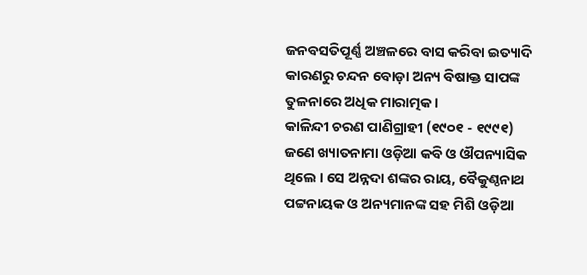ଜନବସତିପୂର୍ଣ୍ଣ ଅଞ୍ଚଳରେ ବାସ କରିବା ଇତ୍ୟାଦି କାରଣରୁ ଚନ୍ଦନ ବୋଡ଼ା ଅନ୍ୟ ବିଷାକ୍ତ ସାପଙ୍କ ତୁଳନାରେ ଅଧିକ ମାରାତ୍ମକ ।
କାଳିନ୍ଦୀ ଚରଣ ପାଣିଗ୍ରାହୀ (୧୯୦୧ - ୧୯୯୧) ଜଣେ ଖ୍ୟାତନାମା ଓଡ଼ିଆ କବି ଓ ଔପନ୍ୟାସିକ ଥିଲେ । ସେ ଅନ୍ନଦା ଶଙ୍କର ରାୟ, ବୈକୁଣ୍ଠନାଥ ପଟ୍ଟନାୟକ ଓ ଅନ୍ୟମାନଙ୍କ ସହ ମିଶି ଓଡ଼ିଆ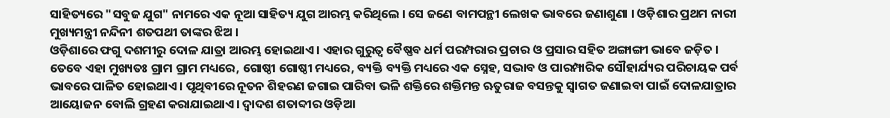ସାହିତ୍ୟରେ "ସବୁଜ ଯୁଗ" ନାମରେ ଏକ ନୂଆ ସାହିତ୍ୟ ଯୁଗ ଆରମ୍ଭ କରିଥିଲେ । ସେ ଜଣେ ବାମପନ୍ଥୀ ଲେଖକ ଭାବରେ ଜଣାଶୁଣା । ଓଡ଼ିଶାର ପ୍ରଥମ ନାରୀ ମୁଖ୍ୟମନ୍ତ୍ରୀ ନନ୍ଦିନୀ ଶତପଥୀ ତାଙ୍କର ଝିଅ ।
ଓଡ଼ିଶାରେ ଫଗୁ ଦଶମୀରୁ ଦୋଳ ଯାତ୍ରା ଆରମ୍ଭ ହୋଇଥାଏ । ଏହାର ଗୁରୁତ୍ୱ ବୈଷ୍ଣବ ଧର୍ମ ପରମ୍ପରାର ପ୍ରଚାର ଓ ପ୍ରସାର ସହିତ ଅଙ୍ଗାଙ୍ଗୀ ଭାବେ ଜଡ଼ିତ । ତେବେ ଏହା ମୁଖ୍ୟତଃ ଗ୍ରାମ ଗ୍ରାମ ମଧ୍ୟରେ, ଗୋଷ୍ଠୀ ଗୋଷ୍ଠୀ ମଧ୍ୟରେ, ବ୍ୟକ୍ତି ବ୍ୟକ୍ତି ମଧ୍ୟରେ ଏକ ସ୍ନେହ, ସଦ୍ଭାବ ଓ ପାରମ୍ପାରିକ ସୌହାର୍ଯ୍ୟର ପରିଚାୟକ ପର୍ବ ଭାବରେ ପାଳିତ ହୋଇଥାଏ । ପୃଥିବୀରେ ନୂତନ ଶିହରଣ ଜଗାଇ ପାରିବା ଭଳି ଶକ୍ତିରେ ଶକ୍ତିମନ୍ତ ଋତୁରାଜ ବସନ୍ତକୁ ସ୍ୱାଗତ ଜଣାଇବା ପାଇଁ ଦୋଳଯାତ୍ରାର ଆୟୋଜନ ବୋଲି ଗ୍ରହଣ କରାଯାଇଥାଏ। ଦ୍ୱାଦଶ ଶତାବ୍ଦୀର ଓଡ଼ିଆ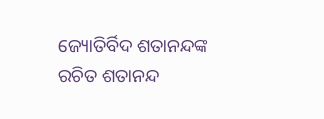ଜ୍ୟୋତିର୍ବିଦ ଶତାନନ୍ଦଙ୍କ ରଚିତ ଶତାନନ୍ଦ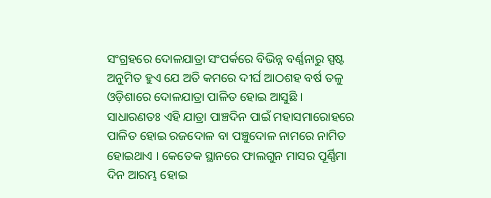ସଂଗ୍ରହରେ ଦୋଳଯାତ୍ରା ସଂପର୍କରେ ବିଭିନ୍ନ ବର୍ଣ୍ଣନାରୁ ସ୍ପଷ୍ଟ ଅନୁମିତ ହୁଏ ଯେ ଅତି କମରେ ଦୀର୍ଘ ଆଠଶହ ବର୍ଷ ତଳୁ ଓଡ଼ିଶାରେ ଦୋଳଯାତ୍ରା ପାଳିତ ହୋଇ ଆସୁଛି । ସାଧାରଣତଃ ଏହି ଯାତ୍ରା ପାଞ୍ଚଦିନ ପାଇଁ ମହାସମାରୋହରେ ପାଳିତ ହୋଇ ରଜଦୋଳ ବା ପଞ୍ଚୁଦୋଳ ନାମରେ ନାମିତ ହୋଇଥାଏ । କେତେକ ସ୍ଥାନରେ ଫାଲଗୁନ ମାସର ପୂର୍ଣ୍ଣିମା ଦିନ ଆରମ୍ଭ ହୋଇ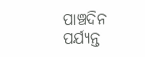ପାଞ୍ଚଦିନ ପର୍ଯ୍ୟନ୍ତ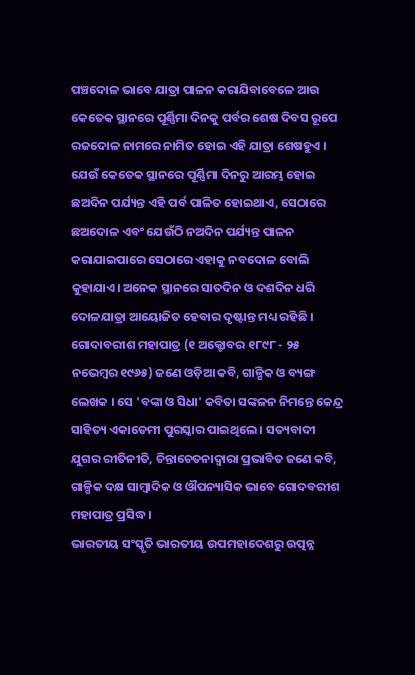ପଞ୍ଚଦୋଳ ଭାବେ ଯାତ୍ରା ପାଳନ କରାଯିବାବେଳେ ଆଉ କେତେକ ସ୍ଥାନରେ ପୂର୍ଣ୍ଣିମା ଦିନକୁ ପର୍ବର ଶେଷ ଦିବସ ରୂପେ ରଜଦୋଳ ନାମରେ ନାମିତ ହୋଇ ଏହି ଯାତ୍ରା ଶେଷହୁଏ । ଯେଉଁ କେତେକ ସ୍ଥାନରେ ପୂର୍ଣ୍ଣିମା ଦିନରୁ ଆରମ୍ଭ ହୋଇ ଛଅଦିନ ପର୍ଯ୍ୟନ୍ତ ଏହି ପର୍ବ ପାଳିତ ହୋଇଥାଏ, ସେଠାରେ ଛଅଦୋଳ ଏବଂ ଯେଉଁଠି ନଅଦିନ ପର୍ଯ୍ୟନ୍ତ ପାଳନ କରାଯାଇପାରେ ସେଠାରେ ଏହାକୁ ନବଦୋଳ ବୋଲି କୁହାଯାଏ। ଅନେକ ସ୍ଥାନରେ ସାତଦିନ ଓ ଦଶଦିନ ଧରି ଦୋଳଯାତ୍ରା ଆୟୋଜିତ ହେବାର ଦୃଷ୍ଟାନ୍ତ ମଧ୍ୟ ରହିଛି ।
ଗୋଦାବରୀଶ ମହାପାତ୍ର (୧ ଅକ୍ଟୋବର ୧୮୯୮ - ୨୫ ନଭେମ୍ବର ୧୯୬୫) ଜଣେ ଓଡ଼ିଆ କବି, ଗାଳ୍ପିକ ଓ ବ୍ୟଙ୍ଗ ଲେଖକ । ସେ 'ବଙ୍କା ଓ ସିଧା' କବିତା ସଙ୍କଳନ ନିମନ୍ତେ କେନ୍ଦ୍ର ସାହିତ୍ୟ ଏକାଡେମୀ ପୁରସ୍କାର ପାଇଥିଲେ । ସତ୍ୟବାଦୀ ଯୁଗର ରୀତିନୀତି, ଚିନ୍ତାଚେତନାଦ୍ୱାରା ପ୍ରଭାବିତ ଜଣେ କବି, ଗାଳ୍ପିକ ଦକ୍ଷ ସାମ୍ବାଦିକ ଓ ଔପନ୍ୟାସିକ ଭାବେ ଗୋଦବରୀଶ ମହାପାତ୍ର ପ୍ରସିଦ୍ଧ ।
ଭାରତୀୟ ସଂସ୍କୃତି ଭାରତୀୟ ଉପମହାଦେଶରୁ ଉତ୍ପନ୍ନ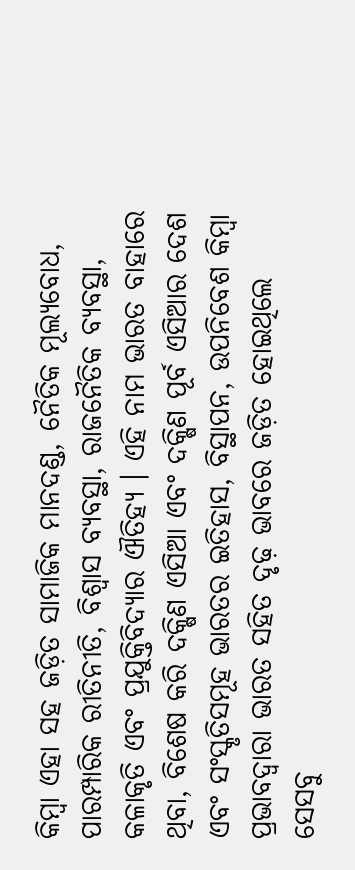କିମ୍ବା ଏହା ସହ ଜଡ଼ିତ ସାମାଜିକ ମାନଦଣ୍ଡ, ନୈତିକ ମୂଲ୍ୟବୋଧ, ପାରମ୍ପାରିକ ରୀତିନୀତି, ବିଶ୍ୱାସ ବ୍ୟବସ୍ଥା, ରାଜନୈତିକ ବ୍ୟବସ୍ଥା, କଳାକୃତି ଏବଂ ପ୍ରଯୁକ୍ତିବିଦ୍ୟାର ଐତିହ୍ୟ । ଏହି ନାମ ଭାରତ ବାହାରେ ଥିବା, ବିଶେଷ କରି ଦକ୍ଷିଣ ଏସିଆ ଏବଂ ଦକ୍ଷିଣ ପୂର୍ବ ଏସିଆର ଦେଶ ଏବଂ ସଂସ୍କୃତିସମୂହ ଭାରତର ଇତିହାସ, ବିସ୍ଥାପନ, ଉପନିବେଶ କିମ୍ବା ପ୍ରଭାବଦ୍ୱାରା ଭାରତ ସହିତ ଦୃଢ଼ ଭାବରେ ଜଡ଼ିତ ହୋଇଥିଲେ ସେସବୁ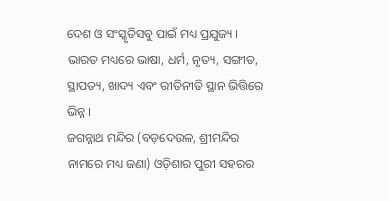ଦେଶ ଓ ସଂସ୍କୃତିସବୁ ପାଇଁ ମଧ୍ୟ ପ୍ରଯୁଜ୍ୟ । ଭାରତ ମଧ୍ୟରେ ଭାଷା, ଧର୍ମ, ନୃତ୍ୟ, ସଙ୍ଗୀତ, ସ୍ଥାପତ୍ୟ, ଖାଦ୍ୟ ଏବଂ ରୀତିନୀତି ସ୍ଥାନ ଭିତ୍ତିରେ ଭିନ୍ନ ।
ଜଗନ୍ନାଥ ମନ୍ଦିର (ବଡ଼ଦେଉଳ, ଶ୍ରୀମନ୍ଦିର ନାମରେ ମଧ୍ୟ ଜଣା) ଓଡ଼ିଶାର ପୁରୀ ସହରର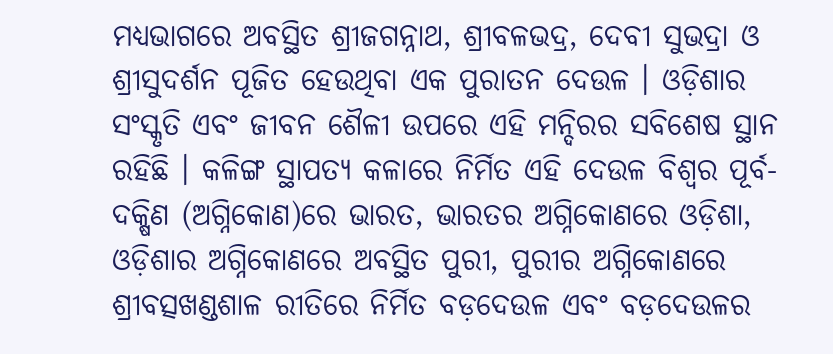ମଧ୍ୟଭାଗରେ ଅବସ୍ଥିତ ଶ୍ରୀଜଗନ୍ନାଥ, ଶ୍ରୀବଳଭଦ୍ର, ଦେବୀ ସୁଭଦ୍ରା ଓ ଶ୍ରୀସୁଦର୍ଶନ ପୂଜିତ ହେଉଥିବା ଏକ ପୁରାତନ ଦେଉଳ । ଓଡ଼ିଶାର ସଂସ୍କୃତି ଏବଂ ଜୀବନ ଶୈଳୀ ଉପରେ ଏହି ମନ୍ଦିରର ସବିଶେଷ ସ୍ଥାନ ରହିଛି । କଳିଙ୍ଗ ସ୍ଥାପତ୍ୟ କଳାରେ ନିର୍ମିତ ଏହି ଦେଉଳ ବିଶ୍ୱର ପୂର୍ବ-ଦକ୍ଷିଣ (ଅଗ୍ନିକୋଣ)ରେ ଭାରତ, ଭାରତର ଅଗ୍ନିକୋଣରେ ଓଡ଼ିଶା, ଓଡ଼ିଶାର ଅଗ୍ନିକୋଣରେ ଅବସ୍ଥିତ ପୁରୀ, ପୁରୀର ଅଗ୍ନିକୋଣରେ ଶ୍ରୀବତ୍ସଖଣ୍ଡଶାଳ ରୀତିରେ ନିର୍ମିତ ବଡ଼ଦେଉଳ ଏବଂ ବଡ଼ଦେଉଳର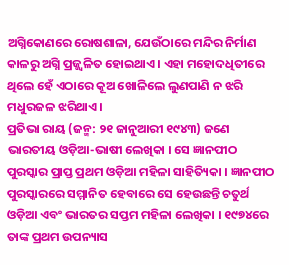ଅଗ୍ନିକୋଣରେ ରୋଷଶାଳା, ଯେଉଁଠାରେ ମନ୍ଦିର ନିର୍ମାଣ କାଳରୁ ଅଗ୍ନି ପ୍ରଜ୍ଜ୍ୱଳିତ ହୋଇଥାଏ । ଏହା ମହୋଦଧିତୀରେ ଥିଲେ ହେଁ ଏଠାରେ କୂଅ ଖୋଳିଲେ ଲୁଣପାଣି ନ ଝରି ମଧୁରଜଳ ଝରିଥାଏ।
ପ୍ରତିଭା ରାୟ (ଜନ୍ମ: ୨୧ ଜାନୁଆରୀ ୧୯୪୩) ଜଣେ ଭାରତୀୟ ଓଡ଼ିଆ-ଭାଷୀ ଲେଖିକା । ସେ ଜ୍ଞାନପୀଠ ପୁରସ୍କାର ପ୍ରାପ୍ତ ପ୍ରଥମ ଓଡ଼ିଆ ମହିଳା ସାହିତ୍ୟିକା । ଜ୍ଞାନପୀଠ ପୁରସ୍କାରରେ ସମ୍ମାନିତ ହେବାରେ ସେ ହେଉଛନ୍ତି ଚତୁର୍ଥ ଓଡ଼ିଆ ଏବଂ ଭାରତର ସପ୍ତମ ମହିଳା ଲେଖିକା । ୧୯୭୪ରେ ତାଙ୍କ ପ୍ରଥମ ଉପନ୍ୟାସ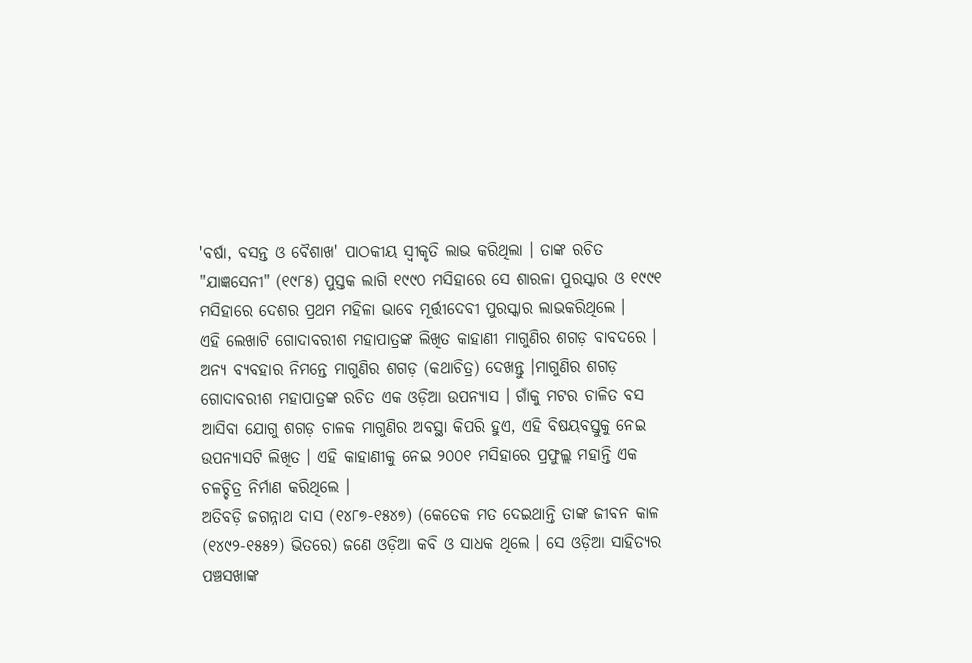'ବର୍ଷା, ବସନ୍ତ ଓ ବୈଶାଖ' ପାଠକୀୟ ସ୍ୱୀକୃତି ଲାଭ କରିଥିଲା । ତାଙ୍କ ରଚିତ "ଯାଜ୍ଞସେନୀ" (୧୯୮୫) ପୁସ୍ତକ ଲାଗି ୧୯୯୦ ମସିହାରେ ସେ ଶାରଳା ପୁରସ୍କାର ଓ ୧୯୯୧ ମସିହାରେ ଦେଶର ପ୍ରଥମ ମହିଳା ଭାବେ ମୂର୍ତ୍ତୀଦେବୀ ପୁରସ୍କାର ଲାଭକରିଥିଲେ ।
ଏହି ଲେଖାଟି ଗୋଦାବରୀଶ ମହାପାତ୍ରଙ୍କ ଲିଖିତ କାହାଣୀ ମାଗୁଣିର ଶଗଡ଼ ବାବଦରେ । ଅନ୍ୟ ବ୍ୟବହାର ନିମନ୍ତେ ମାଗୁଣିର ଶଗଡ଼ (କଥାଚିତ୍ର) ଦେଖନ୍ତୁ ।ମାଗୁଣିର ଶଗଡ଼ ଗୋଦାବରୀଶ ମହାପାତ୍ରଙ୍କ ରଚିତ ଏକ ଓଡ଼ିଆ ଉପନ୍ୟାସ । ଗାଁକୁ ମଟର ଚାଳିତ ବସ ଆସିବା ଯୋଗୁ ଶଗଡ଼ ଚାଳକ ମାଗୁଣିର ଅବସ୍ଥା କିପରି ହୁଏ, ଏହି ବିଷୟବସ୍ତୁକୁ ନେଇ ଉପନ୍ୟାସଟି ଲିଖିତ । ଏହି କାହାଣୀକୁ ନେଇ ୨୦୦୧ ମସିହାରେ ପ୍ରଫୁଲ୍ଲ ମହାନ୍ତି ଏକ ଚଳଚ୍ଚିତ୍ର ନିର୍ମାଣ କରିଥିଲେ ।
ଅତିବଡ଼ି ଜଗନ୍ନାଥ ଦାସ (୧୪୮୭-୧୫୪୭) (କେତେକ ମତ ଦେଇଥାନ୍ତି ତାଙ୍କ ଜୀବନ କାଳ (୧୪୯୨-୧୫୫୨) ଭିତରେ) ଜଣେ ଓଡ଼ିଆ କବି ଓ ସାଧକ ଥିଲେ । ସେ ଓଡ଼ିଆ ସାହିତ୍ୟର ପଞ୍ଚସଖାଙ୍କ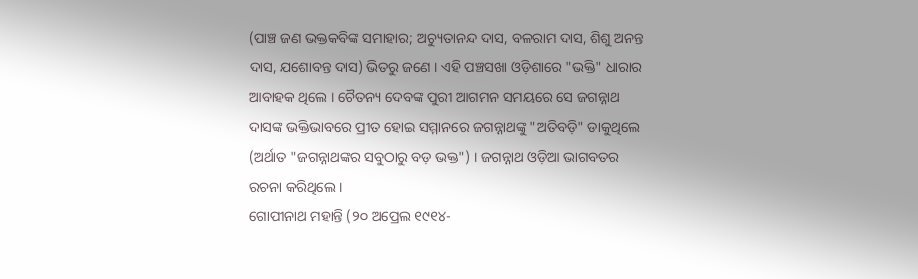(ପାଞ୍ଚ ଜଣ ଭକ୍ତକବିଙ୍କ ସମାହାର; ଅଚ୍ୟୁତାନନ୍ଦ ଦାସ, ବଳରାମ ଦାସ, ଶିଶୁ ଅନନ୍ତ ଦାସ, ଯଶୋବନ୍ତ ଦାସ) ଭିତରୁ ଜଣେ । ଏହି ପଞ୍ଚସଖା ଓଡ଼ିଶାରେ "ଭକ୍ତି" ଧାରାର ଆବାହକ ଥିଲେ । ଚୈତନ୍ୟ ଦେବଙ୍କ ପୁରୀ ଆଗମନ ସମୟରେ ସେ ଜଗନ୍ନାଥ ଦାସଙ୍କ ଭକ୍ତିଭାବରେ ପ୍ରୀତ ହୋଇ ସମ୍ମାନରେ ଜଗନ୍ନାଥଙ୍କୁ "ଅତିବଡ଼ି" ଡାକୁଥିଲେ (ଅର୍ଥାତ "ଜଗନ୍ନାଥଙ୍କର ସବୁଠାରୁ ବଡ଼ ଭକ୍ତ") । ଜଗନ୍ନାଥ ଓଡ଼ିଆ ଭାଗବତର ରଚନା କରିଥିଲେ ।
ଗୋପୀନାଥ ମହାନ୍ତି (୨୦ ଅପ୍ରେଲ ୧୯୧୪-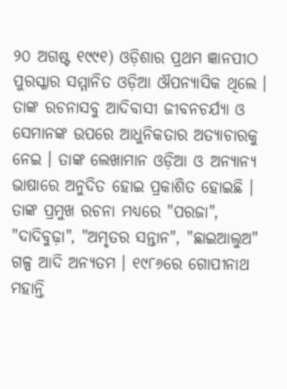୨୦ ଅଗଷ୍ଟ ୧୯୯୧) ଓଡ଼ିଶାର ପ୍ରଥମ ଜ୍ଞାନପୀଠ ପୁରସ୍କାର ସମ୍ମାନିତ ଓଡ଼ିଆ ଔପନ୍ୟାସିକ ଥିଲେ । ତାଙ୍କ ରଚନାସବୁ ଆଦିବାସୀ ଜୀବନଚର୍ଯ୍ୟା ଓ ସେମାନଙ୍କ ଉପରେ ଆଧୁନିକତାର ଅତ୍ୟାଚାରକୁ ନେଇ । ତାଙ୍କ ଲେଖାମାନ ଓଡ଼ିଆ ଓ ଅନ୍ୟାନ୍ୟ ଭାଷାରେ ଅନୁଦିତ ହୋଇ ପ୍ରକାଶିତ ହୋଇଛି । ତାଙ୍କ ପ୍ରମୁଖ ରଚନା ମଧ୍ୟରେ "ପରଜା", "ଦାଦିବୁଢ଼ା", "ଅମୃତର ସନ୍ତାନ", "ଛାଇଆଲୁଅ" ଗଳ୍ପ ଆଦି ଅନ୍ୟତମ । ୧୯୮୬ରେ ଗୋପୀନାଥ ମହାନ୍ତି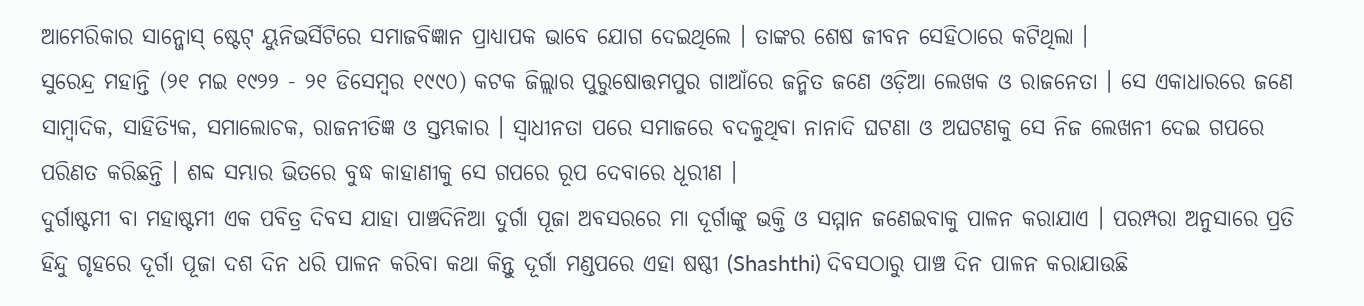ଆମେରିକାର ସାନ୍ଜୋସ୍ ଷ୍ଟେଟ୍ ୟୁନିଭର୍ସିଟିରେ ସମାଜବିଜ୍ଞାନ ପ୍ରାଧ୍ୟାପକ ଭାବେ ଯୋଗ ଦେଇଥିଲେ । ତାଙ୍କର ଶେଷ ଜୀବନ ସେହିଠାରେ କଟିଥିଲା ।
ସୁରେନ୍ଦ୍ର ମହାନ୍ତି (୨୧ ମଇ ୧୯୨୨ - ୨୧ ଡିସେମ୍ବର ୧୯୯୦) କଟକ ଜିଲ୍ଲାର ପୁରୁଷୋତ୍ତମପୁର ଗାଆଁରେ ଜନ୍ମିତ ଜଣେ ଓଡ଼ିଆ ଲେଖକ ଓ ରାଜନେତା । ସେ ଏକାଧାରରେ ଜଣେ ସାମ୍ବାଦିକ, ସାହିତ୍ୟିକ, ସମାଲୋଚକ, ରାଜନୀତିଜ୍ଞ ଓ ସ୍ତମ୍ଭକାର । ସ୍ୱାଧୀନତା ପରେ ସମାଜରେ ବଦଳୁଥିବା ନାନାଦି ଘଟଣା ଓ ଅଘଟଣକୁ ସେ ନିଜ ଲେଖନୀ ଦେଇ ଗପରେ ପରିଣତ କରିଛନ୍ତି । ଶବ୍ଦ ସମ୍ଭାର ଭିତରେ ବୁଦ୍ଧ କାହାଣୀକୁ ସେ ଗପରେ ରୂପ ଦେବାରେ ଧୂରୀଣ ।
ଦୁର୍ଗାଷ୍ଟମୀ ବା ମହାଷ୍ଟମୀ ଏକ ପବିତ୍ର ଦିବସ ଯାହା ପାଞ୍ଚଦିନିଆ ଦୁର୍ଗା ପୂଜା ଅବସରରେ ମା ଦୂର୍ଗାଙ୍କୁ ଭକ୍ତି ଓ ସମ୍ମାନ ଜଣେଇବାକୁ ପାଳନ କରାଯାଏ । ପରମ୍ପରା ଅନୁସାରେ ପ୍ରତି ହିନ୍ଦୁ ଗୃହରେ ଦୂର୍ଗା ପୂଜା ଦଶ ଦିନ ଧରି ପାଳନ କରିବା କଥା କିନ୍ତୁ ଦୂର୍ଗା ମଣ୍ଡପରେ ଏହା ଷଷ୍ଠୀ (Shashthi) ଦିବସଠାରୁ ପାଞ୍ଚ ଦିନ ପାଳନ କରାଯାଉଛି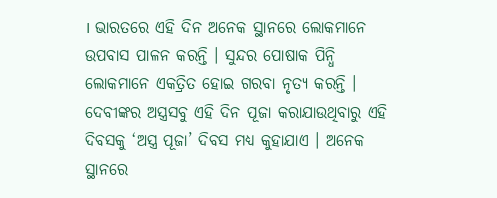। ଭାରତରେ ଏହି ଦିନ ଅନେକ ସ୍ଥାନରେ ଲୋକମାନେ ଉପବାସ ପାଳନ କରନ୍ତି । ସୁନ୍ଦର ପୋଷାକ ପିନ୍ଧି ଲୋକମାନେ ଏକତ୍ରିତ ହୋଇ ଗରବା ନୃତ୍ୟ କରନ୍ତି । ଦେବୀଙ୍କର ଅସ୍ତ୍ରସବୁ ଏହି ଦିନ ପୂଜା କରାଯାଉଥିବାରୁ ଏହି ଦିବସକୁ ‘ଅସ୍ତ୍ର ପୂଜା’ ଦିବସ ମଧ୍ୟ କୁହାଯାଏ । ଅନେକ ସ୍ଥାନରେ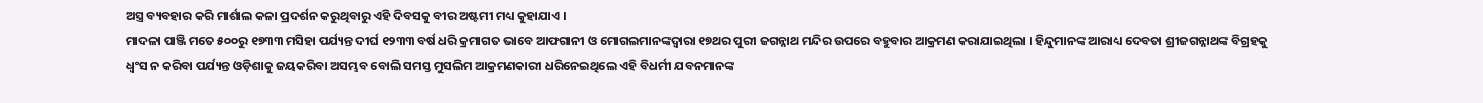ଅସ୍ତ୍ର ବ୍ୟବହାର କରି ମାର୍ଶାଲ କଳା ପ୍ରଦର୍ଶନ କରୁଥିବାରୁ ଏହି ଦିବସକୁ ବୀର ଅଷ୍ଟମୀ ମଧ୍ୟ କୁହାଯାଏ ।
ମାଦଳା ପାଞ୍ଜି ମତେ ୫୦୦ରୁ ୧୭୩୩ ମସିହା ପର୍ଯ୍ୟନ୍ତ ଦୀର୍ଘ ୧୨୩୩ ବର୍ଷ ଧରି କ୍ରମାଗତ ଭାବେ ଆଫଗାନୀ ଓ ମୋଗଲମାନଙ୍କଦ୍ୱାରା ୧୭ଥର ପୁରୀ ଜଗନ୍ନାଥ ମନ୍ଦିର ଉପରେ ବହୁବାର ଆକ୍ରମଣ କରାଯାଇଥିଲା । ହିନ୍ଦୁମାନଙ୍କ ଆରାଧ୍ୟ ଦେବତା ଶ୍ରୀଜଗନ୍ନାଥଙ୍କ ବିଗ୍ରହକୁ ଧ୍ୱଂସ ନ କରିବା ପର୍ଯ୍ୟନ୍ତ ଓଡ଼ିଶାକୁ ଜୟକରିବା ଅସମ୍ଭବ ବୋଲି ସମସ୍ତ ମୁସଲିମ ଆକ୍ରମଣକାରୀ ଧରିନେଇଥିଲେ ଏହି ବିଧର୍ମୀ ଯବନମାନଙ୍କ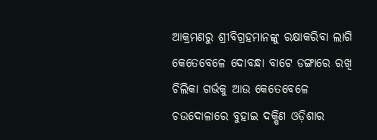ଆକ୍ରମଣରୁ ଶ୍ରୀବିଗ୍ରହମାନଙ୍କୁ ରକ୍ଷାକରିବା ଲାଗି କେତେବେଳେ ଦୋବନ୍ଧା ବାଟେ ଡଙ୍ଗାରେ ରଖି ଚିଲିକା ଗର୍ଭକୁ ଆଉ କେତେବେଳେ ଚଉଦୋଳାରେ ବୁହାଇ ଦକ୍ଷିଣ ଓଡ଼ିଶାର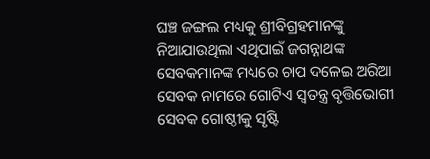ଘଞ୍ଚ ଜଙ୍ଗଲ ମଧ୍ୟକୁ ଶ୍ରୀବିଗ୍ରହମାନଙ୍କୁ ନିଆଯାଉଥିଲା ଏଥିପାଇଁ ଜଗନ୍ନାଥଙ୍କ ସେବକମାନଙ୍କ ମଧ୍ୟରେ ଚାପ ଦଳେଇ ଅରିଆ ସେବକ ନାମରେ ଗୋଟିଏ ସ୍ୱତନ୍ତ୍ର ବୃତ୍ତିଭୋଗୀ ସେବକ ଗୋଷ୍ଠୀକୁ ସୃଷ୍ଟି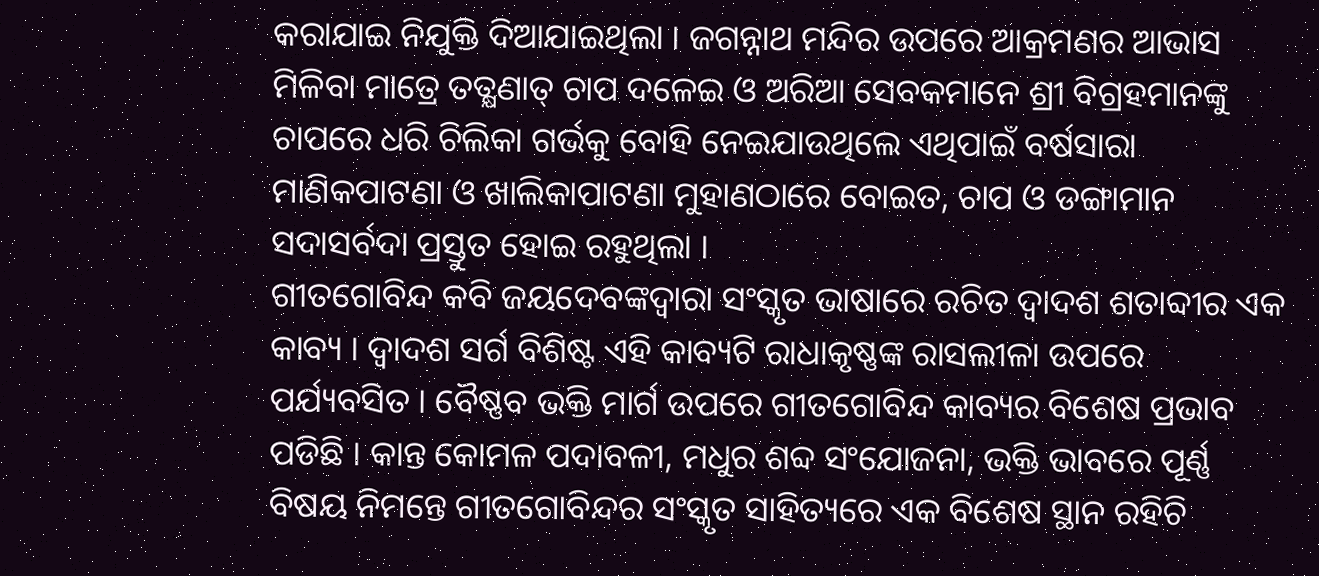କରାଯାଇ ନିଯୁକ୍ତି ଦିଆଯାଇଥିଲା । ଜଗନ୍ନାଥ ମନ୍ଦିର ଉପରେ ଆକ୍ରମଣର ଆଭାସ ମିଳିବା ମାତ୍ରେ ତତ୍କ୍ଷଣାତ୍ ଚାପ ଦଳେଇ ଓ ଅରିଆ ସେବକମାନେ ଶ୍ରୀ ବିଗ୍ରହମାନଙ୍କୁ ଚାପରେ ଧରି ଚିଲିକା ଗର୍ଭକୁ ବୋହି ନେଇଯାଉଥିଲେ ଏଥିପାଇଁ ବର୍ଷସାରା ମାଣିକପାଟଣା ଓ ଖାଲିକାପାଟଣା ମୁହାଣଠାରେ ବୋଇତ, ଚାପ ଓ ଡଙ୍ଗାମାନ ସଦାସର୍ବଦା ପ୍ରସ୍ତୁତ ହୋଇ ରହୁଥିଲା ।
ଗୀତଗୋବିନ୍ଦ କବି ଜୟଦେବଙ୍କଦ୍ୱାରା ସଂସ୍କୃତ ଭାଷାରେ ରଚିତ ଦ୍ୱାଦଶ ଶତାବ୍ଦୀର ଏକ କାବ୍ୟ । ଦ୍ୱାଦଶ ସର୍ଗ ବିଶିଷ୍ଟ ଏହି କାବ୍ୟଟି ରାଧାକୃଷ୍ଣଙ୍କ ରାସଲୀଳା ଉପରେ ପର୍ଯ୍ୟବସିତ । ବୈଷ୍ଣବ ଭକ୍ତି ମାର୍ଗ ଉପରେ ଗୀତଗୋବିନ୍ଦ କାବ୍ୟର ବିଶେଷ ପ୍ରଭାବ ପଡିଛି । କାନ୍ତ କୋମଳ ପଦାବଳୀ, ମଧୁର ଶବ୍ଦ ସଂଯୋଜନା, ଭକ୍ତି ଭାବରେ ପୂର୍ଣ୍ଣ ବିଷୟ ନିମନ୍ତେ ଗୀତଗୋବିନ୍ଦର ସଂସ୍କୃତ ସାହିତ୍ୟରେ ଏକ ବିଶେଷ ସ୍ଥାନ ରହିଚି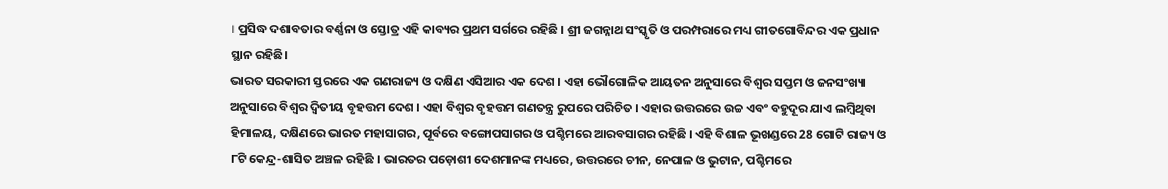। ପ୍ରସିଦ୍ଧ ଦଶାବତାର ବର୍ଣ୍ଣନା ଓ ସ୍ତୋତ୍ର ଏହି କାବ୍ୟର ପ୍ରଥମ ସର୍ଗରେ ରହିଛି । ଶ୍ରୀ ଜଗନ୍ନାଥ ସଂସ୍କୃତି ଓ ପରମ୍ପରାରେ ମଧ୍ୟ ଗୀତଗୋବିନ୍ଦର ଏକ ପ୍ରଧାନ ସ୍ଥାନ ରହିଛି।
ଭାରତ ସରକାରୀ ସ୍ତରରେ ଏକ ଗଣରାଜ୍ୟ ଓ ଦକ୍ଷିଣ ଏସିଆର ଏକ ଦେଶ । ଏହା ଭୌଗୋଳିକ ଆୟତନ ଅନୁସାରେ ବିଶ୍ୱର ସପ୍ତମ ଓ ଜନସଂଖ୍ୟା ଅନୁସାରେ ବିଶ୍ୱର ଦ୍ୱିତୀୟ ବୃହତ୍ତମ ଦେଶ । ଏହା ବିଶ୍ୱର ବୃହତ୍ତମ ଗଣତନ୍ତ୍ର ରୁପରେ ପରିଚିତ । ଏହାର ଉତ୍ତରରେ ଉଚ୍ଚ ଏବଂ ବହୁଦୂର ଯାଏ ଲମ୍ବିଥିବା ହିମାଳୟ, ଦକ୍ଷିଣରେ ଭାରତ ମହାସାଗର, ପୂର୍ବରେ ବଙ୍ଗୋପସାଗର ଓ ପଶ୍ଚିମରେ ଆରବସାଗର ରହିଛି । ଏହି ବିଶାଳ ଭୂଖଣ୍ଡରେ 28 ଗୋଟି ରାଜ୍ୟ ଓ ୮ଟି କେନ୍ଦ୍ର-ଶାସିତ ଅଞ୍ଚଳ ରହିଛି । ଭାରତର ପଡ଼ୋଶୀ ଦେଶମାନଙ୍କ ମଧ୍ୟରେ, ଉତ୍ତରରେ ଚୀନ, ନେପାଳ ଓ ଭୁଟାନ, ପଶ୍ଚିମରେ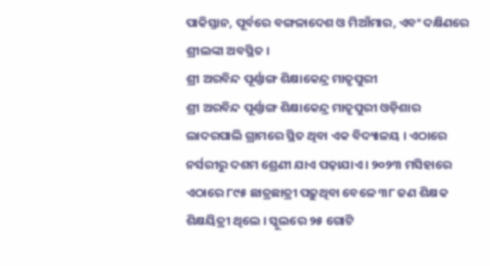ପାକିସ୍ତାନ, ପୂର୍ବରେ ବଙ୍ଗଳାଦେଶ ଓ ମିଆଁମାର, ଏବଂ ଦକ୍ଷିଣରେ ଶ୍ରୀଲଙ୍କା ଅବସ୍ଥିତ ।
ଶ୍ରୀ ଅରବିନ୍ଦ ପୂର୍ଣ୍ଣାଙ୍ଗ ଶିକ୍ଷାକେନ୍ଦ୍ର ମାତୃପୁରୀ
ଶ୍ରୀ ଅରବିନ୍ଦ ପୂର୍ଣ୍ଣାଙ୍ଗ ଶିକ୍ଷାକେନ୍ଦ୍ର ମାତୃପୁରୀ ଓଡ଼ିଶାର ଲାଦରପାଲି ଗ୍ରାମରେ ସ୍ଥିତ ଥିବା ଏକ ବିଦ୍ୟାଳୟ । ଏଠାରେ ନର୍ସରୀରୁ ଦଶମ ଶ୍ରେଣୀ ଯାଏ ପଢ଼ାଯାଏ । ୨୦୨୩ ମସିହାରେ ଏଠାରେ ୮୯୫ ଛାତ୍ରଛାତ୍ରୀ ପଢ଼ୁଥିବା ବେଳେ ୩୮ ଜଣ ଶିକ୍ଷକ ଶିକ୍ଷୟିତ୍ରୀ ଥିଲେ । ସ୍କୁଲରେ ୨୫ ଗୋଟି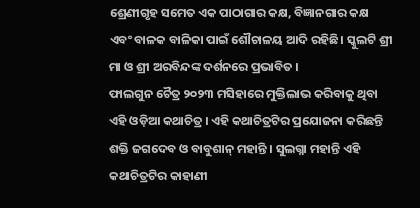ଶ୍ରେଣୀଗୃହ ସମେତ ଏକ ପାଠାଗାର କକ୍ଷ, ବିଜ୍ଞାନଗାର କକ୍ଷ ଏବଂ ବାଳକ ବାଳିକା ପାଇଁ ଶୌଚାଳୟ ଆଦି ରହିଛି। ସ୍କୁଲଟି ଶ୍ରୀ ମା ଓ ଶ୍ରୀ ଅରବିନ୍ଦଙ୍କ ଦର୍ଶନରେ ପ୍ରଭାବିତ ।
ଫାଲଗୁନ ଚୈତ୍ର ୨୦୨୩ ମସିହାରେ ମୁକ୍ତିଲାଭ କରିବାକୁ ଥିବା ଏହି ଓଡ଼ିଆ କଥାଚିତ୍ର । ଏହି କଥାଚିତ୍ରଟିର ପ୍ରଯୋଜନା କରିଛନ୍ତି ଶକ୍ତି ଜଗଦେବ ଓ ବାବୁଶାନ୍ ମହାନ୍ତି । ସୁଲଗ୍ନା ମହାନ୍ତି ଏହି କଥାଚିତ୍ରଟିର କାହାଣୀ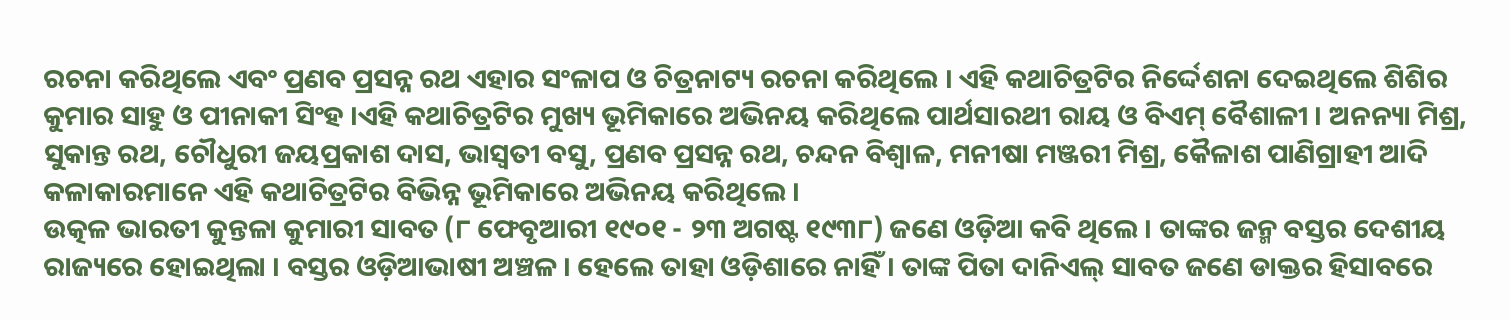ରଚନା କରିଥିଲେ ଏବଂ ପ୍ରଣବ ପ୍ରସନ୍ନ ରଥ ଏହାର ସଂଳାପ ଓ ଚିତ୍ରନାଟ୍ୟ ରଚନା କରିଥିଲେ । ଏହି କଥାଚିତ୍ରଟିର ନିର୍ଦ୍ଦେଶନା ଦେଇଥିଲେ ଶିଶିର କୁମାର ସାହୁ ଓ ପୀନାକୀ ସିଂହ ।ଏହି କଥାଚିତ୍ରଟିର ମୁଖ୍ୟ ଭୂମିକାରେ ଅଭିନୟ କରିଥିଲେ ପାର୍ଥସାରଥୀ ରାୟ ଓ ବିଏମ୍ ବୈଶାଳୀ । ଅନନ୍ୟା ମିଶ୍ର, ସୁକାନ୍ତ ରଥ, ଚୌଧୁରୀ ଜୟପ୍ରକାଶ ଦାସ, ଭାସ୍ୱତୀ ବସୁ, ପ୍ରଣବ ପ୍ରସନ୍ନ ରଥ, ଚନ୍ଦନ ବିଶ୍ୱାଳ, ମନୀଷା ମଞ୍ଜରୀ ମିଶ୍ର, କୈଳାଶ ପାଣିଗ୍ରାହୀ ଆଦି କଳାକାରମାନେ ଏହି କଥାଚିତ୍ରଟିର ବିଭିନ୍ନ ଭୂମିକାରେ ଅଭିନୟ କରିଥିଲେ ।
ଉତ୍କଳ ଭାରତୀ କୁନ୍ତଳା କୁମାରୀ ସାବତ (୮ ଫେବୃଆରୀ ୧୯୦୧ - ୨୩ ଅଗଷ୍ଟ ୧୯୩୮) ଜଣେ ଓଡ଼ିଆ କବି ଥିଲେ । ତାଙ୍କର ଜନ୍ମ ବସ୍ତର ଦେଶୀୟ ରାଜ୍ୟରେ ହୋଇଥିଲା । ବସ୍ତର ଓଡ଼ିଆଭାଷୀ ଅଞ୍ଚଳ । ହେଲେ ତାହା ଓଡ଼ିଶାରେ ନାହିଁ । ତାଙ୍କ ପିତା ଦାନିଏଲ୍ ସାବତ ଜଣେ ଡାକ୍ତର ହିସାବରେ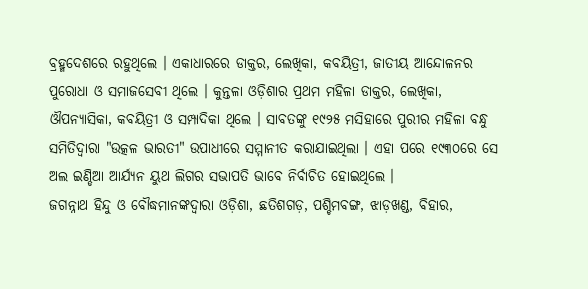ବ୍ରହ୍ମଦେଶରେ ରହୁଥିଲେ । ଏକାଧାରରେ ଡାକ୍ତର, ଲେଖିକା, କବୟିତ୍ରୀ, ଜାତୀୟ ଆନ୍ଦୋଳନର ପୁରୋଧା ଓ ସମାଜସେବୀ ଥିଲେ । କୁନ୍ତଳା ଓଡ଼ିଶାର ପ୍ରଥମ ମହିଳା ଡାକ୍ତର, ଲେଖିକା, ଔପନ୍ୟାସିକା, କବୟିତ୍ରୀ ଓ ସମ୍ପାଦିକା ଥିଲେ । ସାବତଙ୍କୁ ୧୯୨୫ ମସିହାରେ ପୁରୀର ମହିଳା ବନ୍ଧୁ ସମିତିଦ୍ୱାରା "ଉତ୍କଳ ଭାରତୀ" ଉପାଧୀରେ ସମ୍ମାନୀତ କରାଯାଇଥିଲା । ଏହା ପରେ ୧୯୩୦ରେ ସେ ଅଲ ଇଣ୍ଡିଆ ଆର୍ଯ୍ୟନ ୟୁଥ ଲିଗର ସଭାପତି ଭାବେ ନିର୍ବାଚିତ ହୋଇଥିଲେ ।
ଜଗନ୍ନାଥ ହିନ୍ଦୁ ଓ ବୌଦ୍ଧମାନଙ୍କଦ୍ୱାରା ଓଡ଼ିଶା, ଛତିଶଗଡ଼, ପଶ୍ଚିମବଙ୍ଗ, ଝାଡ଼ଖଣ୍ଡ, ବିହାର,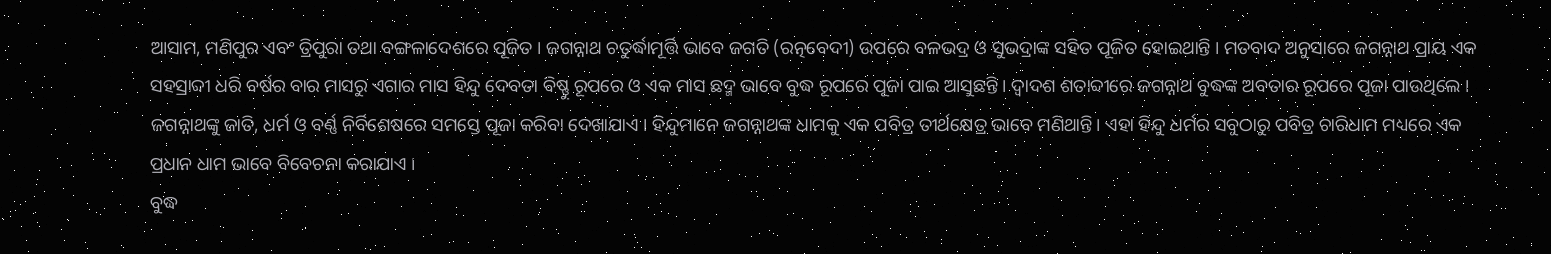ଆସାମ, ମଣିପୁର ଏବଂ ତ୍ରିପୁରା ତଥା ବଙ୍ଗଳାଦେଶରେ ପୂଜିତ । ଜଗନ୍ନାଥ ଚତୁର୍ଦ୍ଧାମୂର୍ତ୍ତି ଭାବେ ଜଗତି (ରତ୍ନବେଦୀ) ଉପରେ ବଳଭଦ୍ର ଓ ସୁଭଦ୍ରାଙ୍କ ସହିତ ପୂଜିତ ହୋଇଥାନ୍ତି । ମତବାଦ ଅନୁସାରେ ଜଗନ୍ନାଥ ପ୍ରାୟ ଏକ ସହସ୍ରାବ୍ଦୀ ଧରି ବର୍ଷର ବାର ମାସରୁ ଏଗାର ମାସ ହିନ୍ଦୁ ଦେବତା ବିଷ୍ଣୁ ରୂପରେ ଓ ଏକ ମାସ ଛଦ୍ମ ଭାବେ ବୁଦ୍ଧ ରୂପରେ ପୂଜା ପାଇ ଆସୁଛନ୍ତି । ଦ୍ୱାଦଶ ଶତାବ୍ଦୀରେ ଜଗନ୍ନାଥ ବୁଦ୍ଧଙ୍କ ଅବତାର ରୂପରେ ପୂଜା ପାଉଥିଲେ । ଜଗନ୍ନାଥଙ୍କୁ ଜାତି, ଧର୍ମ ଓ ବର୍ଣ୍ଣ ନିର୍ବିଶେଷରେ ସମସ୍ତେ ପୂଜା କରିବା ଦେଖାଯାଏ । ହିନ୍ଦୁମାନେ ଜଗନ୍ନାଥଙ୍କ ଧାମକୁ ଏକ ପବିତ୍ର ତୀର୍ଥକ୍ଷେତ୍ର ଭାବେ ମଣିଥାନ୍ତି। ଏହା ହିନ୍ଦୁ ଧର୍ମର ସବୁଠାରୁ ପବିତ୍ର ଚାରିଧାମ ମଧ୍ୟରେ ଏକ ପ୍ରଧାନ ଧାମ ଭାବେ ବିବେଚନା କରାଯାଏ ।
ବୁଦ୍ଧ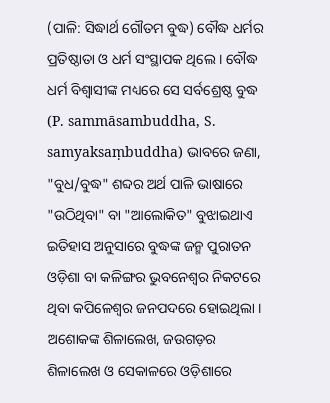(ପାଳି: ସିଦ୍ଧାର୍ଥ ଗୌତମ ବୁଦ୍ଧ) ବୌଦ୍ଧ ଧର୍ମର ପ୍ରତିଷ୍ଠାତା ଓ ଧର୍ମ ସଂସ୍ଥାପକ ଥିଲେ । ବୌଦ୍ଧ ଧର୍ମ ବିଶ୍ୱାସୀଙ୍କ ମଧ୍ୟରେ ସେ ସର୍ବଶ୍ରେଷ୍ଠ ବୁଦ୍ଧ (P. sammāsambuddha, S. samyaksaṃbuddha) ଭାବରେ ଜଣା, "ବୁଧ/ବୁଦ୍ଧ" ଶବ୍ଦର ଅର୍ଥ ପାଳି ଭାଷାରେ "ଉଠିଥିବା" ବା "ଆଲୋକିତ" ବୁଝାଇଥାଏ ଇତିହାସ ଅନୁସାରେ ବୁଦ୍ଧଙ୍କ ଜନ୍ମ ପୁରାତନ ଓଡ଼ିଶା ବା କଳିଙ୍ଗର ଭୁବନେଶ୍ୱର ନିକଟରେ ଥିବା କପିଳେଶ୍ୱର ଜନପଦରେ ହୋଇଥିଲା । ଅଶୋକଙ୍କ ଶିଳାଲେଖ, ଜଉଗଡ଼ର ଶିଳାଲେଖ ଓ ସେକାଳରେ ଓଡ଼ିଶାରେ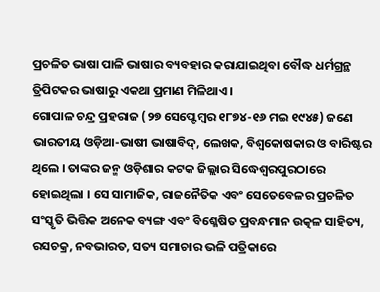ପ୍ରଚଳିତ ଭାଷା ପାଳି ଭାଷାର ବ୍ୟବହାର କରାଯାଇଥିବା ବୌଦ୍ଧ ଧର୍ମଗ୍ରନ୍ଥ ତ୍ରିପିଟକର ଭାଷାରୁ ଏକଥା ପ୍ରମାଣ ମିଳିଥାଏ ।
ଗୋପାଳ ଚନ୍ଦ୍ର ପ୍ରହରାଜ (୨୭ ସେପ୍ଟେମ୍ବର ୧୮୭୪-୧୬ ମଇ ୧୯୪୫) ଜଣେ ଭାରତୀୟ ଓଡ଼ିଆ-ଭାଷୀ ଭାଷାବିଦ୍, ଲେଖକ, ବିଶ୍ୱକୋଷକାର ଓ ବାରିଷ୍ଟର ଥିଲେ । ତାଙ୍କର ଜନ୍ମ ଓଡ଼ିଶାର କଟକ ଜିଲ୍ଲାର ସିଦ୍ଧେଶ୍ୱରପୁରଠାରେ ହୋଇଥିଲା । ସେ ସାମାଜିକ, ରାଜନୈତିକ ଏବଂ ସେତେବେଳର ପ୍ରଚଳିତ ସଂସ୍କୃତି ଭିତ୍ତିକ ଅନେକ ବ୍ୟଙ୍ଗ ଏବଂ ବିଶ୍ଳେଷିତ ପ୍ରବନ୍ଧମାନ ଉତ୍କଳ ସାହିତ୍ୟ, ରସଚକ୍ର, ନବଭାରତ, ସତ୍ୟ ସମାଚାର ଭଳି ପତ୍ରିକାରେ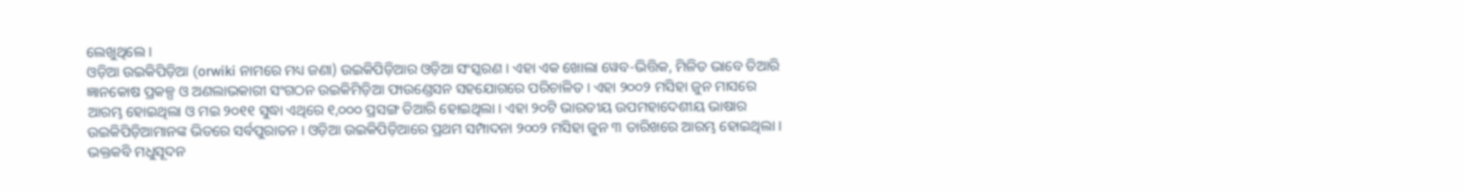ଲେଖୁଥିଲେ ।
ଓଡ଼ିଆ ଉଇକିପିଡ଼ିଆ (orwiki ନାମରେ ମଧ୍ୟ ଜଣା) ଉଇକିପିଡ଼ିଆର ଓଡ଼ିଆ ସଂସ୍କରଣ । ଏହା ଏକ ଖୋଲା ୱେବ-ଭିତ୍ତିକ, ମିଳିତ ଭାବେ ତିଆରି ଜ୍ଞାନକୋଷ ପ୍ରକଳ୍ପ ଓ ଅଣଲାଭକାରୀ ସଂଗଠନ ଉଇକିମିଡ଼ିଆ ଫାଉଣ୍ଡେସନ ସହଯୋଗରେ ପରିଚାଳିତ । ଏହା ୨୦୦୨ ମସିହା ଜୁନ ମାସରେ ଆରମ୍ଭ ହୋଇଥିଲା ଓ ମଇ ୨୦୧୧ ସୁଦ୍ଧା ଏଥିରେ ୧,୦୦୦ ପ୍ରସଙ୍ଗ ତିଆରି ହୋଇଥିଲା । ଏହା ୨୦ଟି ଭାରତୀୟ ଉପମହାଦେଶୀୟ ଭାଷାର ଉଇକିପିଡ଼ିଆମାନଙ୍କ ଭିତରେ ସର୍ବପୁରାତନ । ଓଡ଼ିଆ ଉଇକିପିଡ଼ିଆରେ ପ୍ରଥମ ସମ୍ପାଦନା ୨୦୦୨ ମସିହା ଜୁନ ୩ ତାରିଖରେ ଆରମ୍ଭ ହୋଇଥିଲା ।
ଭକ୍ତକବି ମଧୁସୂଦନ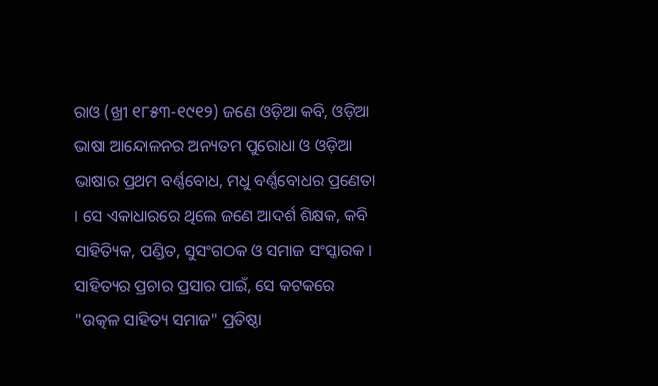ରାଓ (ଖ୍ରୀ ୧୮୫୩-୧୯୧୨) ଜଣେ ଓଡ଼ିଆ କବି, ଓଡ଼ିଆ ଭାଷା ଆନ୍ଦୋଳନର ଅନ୍ୟତମ ପୁରୋଧା ଓ ଓଡ଼ିଆ ଭାଷାର ପ୍ରଥମ ବର୍ଣ୍ଣବୋଧ, ମଧୁ ବର୍ଣ୍ଣବୋଧର ପ୍ରଣେତା । ସେ ଏକାଧାରରେ ଥିଲେ ଜଣେ ଆଦର୍ଶ ଶିକ୍ଷକ, କବି ସାହିତ୍ୟିକ, ପଣ୍ଡିତ, ସୁସଂଗଠକ ଓ ସମାଜ ସଂସ୍କାରକ । ସାହିତ୍ୟର ପ୍ରଚାର ପ୍ରସାର ପାଇଁ, ସେ କଟକରେ "ଉତ୍କଳ ସାହିତ୍ୟ ସମାଜ" ପ୍ରତିଷ୍ଠା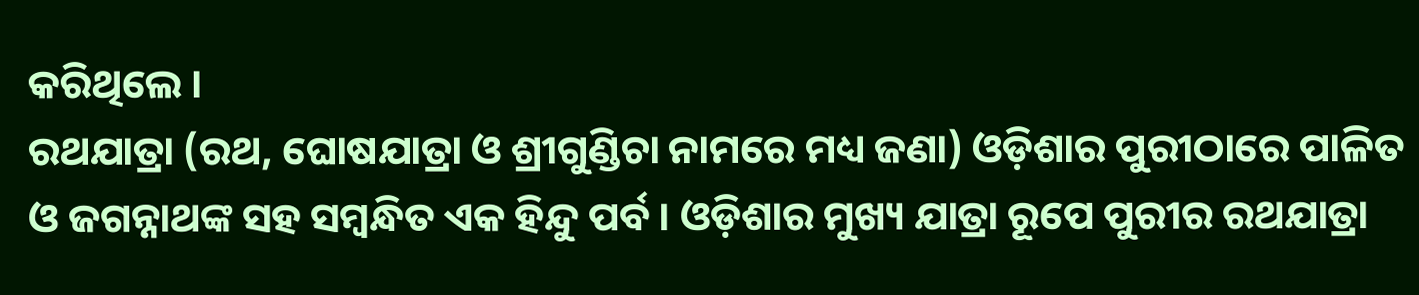କରିଥିଲେ ।
ରଥଯାତ୍ରା (ରଥ, ଘୋଷଯାତ୍ରା ଓ ଶ୍ରୀଗୁଣ୍ଡିଚା ନାମରେ ମଧ୍ୟ ଜଣା) ଓଡ଼ିଶାର ପୁରୀଠାରେ ପାଳିତ ଓ ଜଗନ୍ନାଥଙ୍କ ସହ ସମ୍ବନ୍ଧିତ ଏକ ହିନ୍ଦୁ ପର୍ବ । ଓଡ଼ିଶାର ମୁଖ୍ୟ ଯାତ୍ରା ରୂପେ ପୁରୀର ରଥଯାତ୍ରା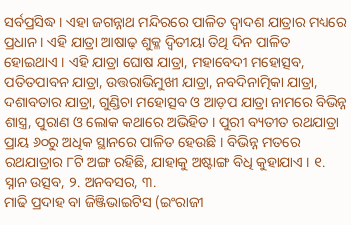ସର୍ବପ୍ରସିଦ୍ଧ । ଏହା ଜଗନ୍ନାଥ ମନ୍ଦିରରେ ପାଳିତ ଦ୍ୱାଦଶ ଯାତ୍ରାର ମଧ୍ୟରେ ପ୍ରଧାନ । ଏହି ଯାତ୍ରା ଆଷାଢ଼ ଶୁକ୍ଳ ଦ୍ୱିତୀୟା ତିଥି ଦିନ ପାଳିତ ହୋଇଥାଏ । ଏହି ଯାତ୍ରା ଘୋଷ ଯାତ୍ରା, ମହାବେଦୀ ମହୋତ୍ସବ, ପତିତପାବନ ଯାତ୍ରା, ଉତ୍ତରାଭିମୁଖୀ ଯାତ୍ରା, ନବଦିନାତ୍ମିକା ଯାତ୍ରା, ଦଶାବତାର ଯାତ୍ରା, ଗୁଣ୍ଡିଚା ମହୋତ୍ସବ ଓ ଆଡ଼ପ ଯାତ୍ରା ନାମରେ ବିଭିନ୍ନ ଶାସ୍ତ୍ର, ପୁରାଣ ଓ ଲୋକ କଥାରେ ଅଭିହିତ । ପୁରୀ ବ୍ୟତୀତ ରଥଯାତ୍ରା ପ୍ରାୟ ୬୦ରୁ ଅଧିକ ସ୍ଥାନରେ ପାଳିତ ହେଉଛି । ବିଭିନ୍ନ ମତରେ ରଥଯାତ୍ରାର ୮ଟି ଅଙ୍ଗ ରହିଛି, ଯାହାକୁ ଅଷ୍ଟାଙ୍ଗ ବିଧି କୁହାଯାଏ । ୧. ସ୍ନାନ ଉତ୍ସବ, ୨. ଅନବସର, ୩.
ମାଢି ପ୍ରଦାହ ବା ଜିଞ୍ଜିଭାଇଟିସ (ଇଂରାଜୀ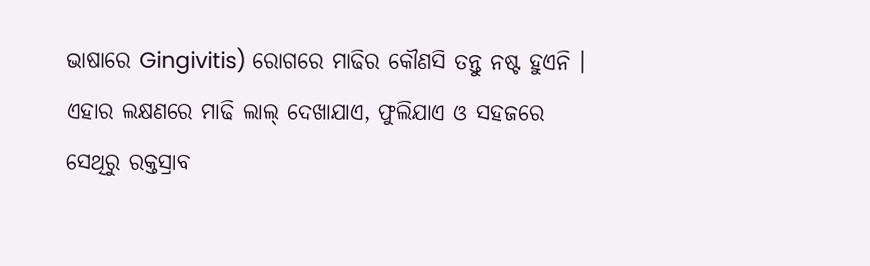ଭାଷାରେ Gingivitis) ରୋଗରେ ମାଢିର କୌଣସି ତନ୍ତୁ ନଷ୍ଟ ହୁଏନି । ଏହାର ଲକ୍ଷଣରେ ମାଢି ଲାଲ୍ ଦେଖାଯାଏ, ଫୁଲିଯାଏ ଓ ସହଜରେ ସେଥିରୁ ରକ୍ତସ୍ରାବ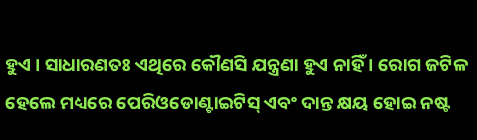ହୁଏ । ସାଧାରଣତଃ ଏଥିରେ କୌଣସି ଯନ୍ତ୍ରଣା ହୁଏ ନାହିଁ । ରୋଗ ଜଟିଳ ହେଲେ ମଧ୍ୟରେ ପେରିଓଡୋଣ୍ଟାଇଟିସ୍ ଏବଂ ଦାନ୍ତ କ୍ଷୟ ହୋଇ ନଷ୍ଟ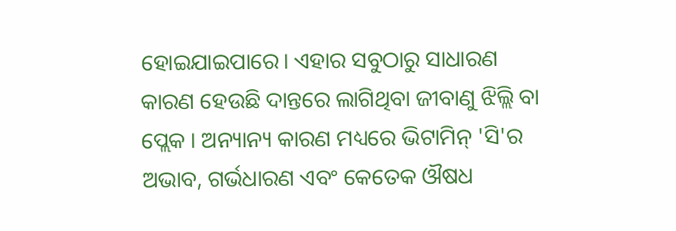ହୋଇଯାଇପାରେ। ଏହାର ସବୁଠାରୁ ସାଧାରଣ କାରଣ ହେଉଛି ଦାନ୍ତରେ ଲାଗିଥିବା ଜୀବାଣୁ ଝିଲ୍ଲି ବା ପ୍ଲେକ । ଅନ୍ୟାନ୍ୟ କାରଣ ମଧ୍ୟରେ ଭିଟାମିନ୍ 'ସି'ର ଅଭାବ, ଗର୍ଭଧାରଣ ଏବଂ କେତେକ ଔଷଧ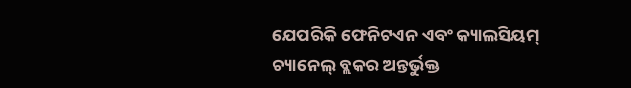ଯେପରିକି ଫେନିଟଏନ ଏବଂ କ୍ୟାଲସିୟମ୍ ଚ୍ୟାନେଲ୍ ବ୍ଲକର ଅନ୍ତର୍ଭୁକ୍ତ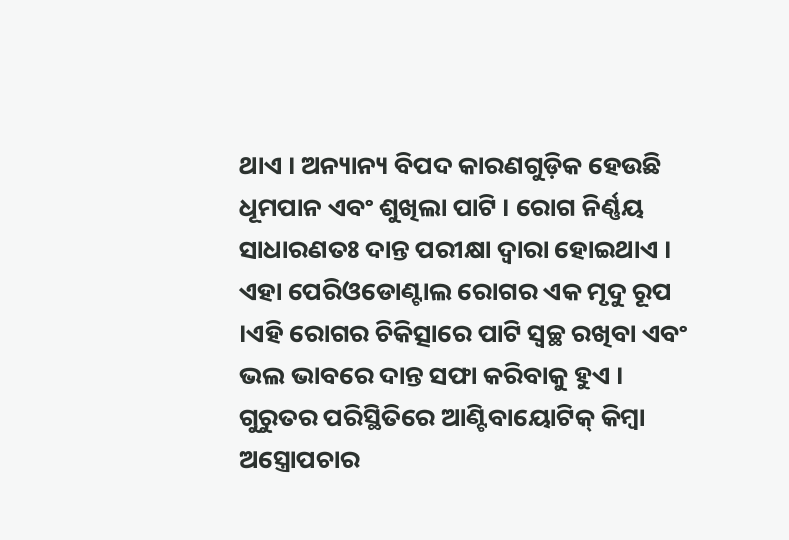ଥାଏ । ଅନ୍ୟାନ୍ୟ ବିପଦ କାରଣଗୁଡ଼ିକ ହେଉଛି ଧୂମପାନ ଏବଂ ଶୁଖିଲା ପାଟି । ରୋଗ ନିର୍ଣ୍ଣୟ ସାଧାରଣତଃ ଦାନ୍ତ ପରୀକ୍ଷା ଦ୍ୱାରା ହୋଇଥାଏ । ଏହା ପେରିଓଡୋଣ୍ଟାଲ ରୋଗର ଏକ ମୃଦୁ ରୂପ ।ଏହି ରୋଗର ଚିକିତ୍ସାରେ ପାଟି ସ୍ୱଚ୍ଛ ରଖିବା ଏବଂ ଭଲ ଭାବରେ ଦାନ୍ତ ସଫା କରିବାକୁ ହୁଏ । ଗୁରୁତର ପରିସ୍ଥିତିରେ ଆଣ୍ଟିବାୟୋଟିକ୍ କିମ୍ବା ଅସ୍ତ୍ରୋପଚାର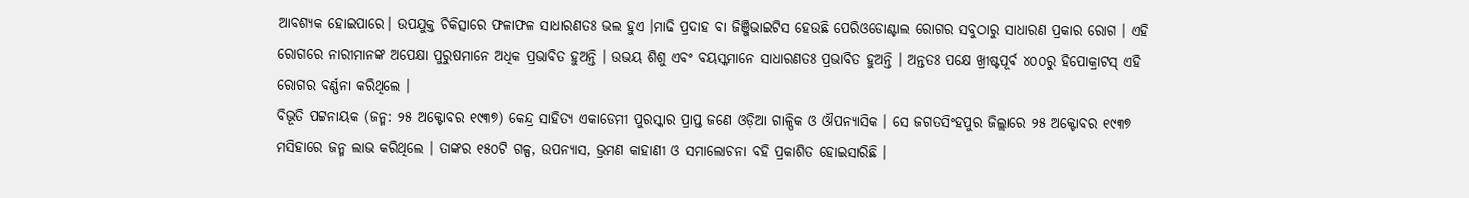ଆବଶ୍ୟକ ହୋଇପାରେ। ଉପଯୁକ୍ତ ଚିକିତ୍ସାରେ ଫଳାଫଳ ସାଧାରଣତଃ ଭଲ ହୁଏ ।ମାଢି ପ୍ରଦାହ ବା ଜିଞ୍ଜିଭାଇଟିସ ହେଉଛି ପେରିଓଡୋଣ୍ଟାଲ ରୋଗର ସବୁଠାରୁ ସାଧାରଣ ପ୍ରକାର ରୋଗ । ଏହି ରୋଗରେ ନାରୀମାନଙ୍କ ଅପେକ୍ଷା ପୁରୁଷମାନେ ଅଧିକ ପ୍ରଭାବିତ ହୁଅନ୍ତି । ଉଭୟ ଶିଶୁ ଏବଂ ବୟସ୍କମାନେ ସାଧାରଣତଃ ପ୍ରଭାବିତ ହୁଅନ୍ତି । ଅନ୍ତତଃ ପକ୍ଷେ ଖ୍ରୀଷ୍ଟପୂର୍ବ ୪୦୦ରୁ ହିପୋକ୍ରାଟସ୍ ଏହି ରୋଗର ବର୍ଣ୍ଣନା କରିଥିଲେ ।
ବିଭୂତି ପଟ୍ଟନାୟକ (ଜନ୍ମ: ୨୫ ଅକ୍ଟୋବର ୧୯୩୭) କେନ୍ଦ୍ର ସାହିତ୍ୟ ଏକାଡେମୀ ପୁରସ୍କାର ପ୍ରାପ୍ତ ଜଣେ ଓଡ଼ିଆ ଗାଳ୍ପିକ ଓ ଔପନ୍ୟାସିକ । ସେ ଜଗତସିଂହପୁର ଜିଲ୍ଲାରେ ୨୫ ଅକ୍ଟୋବର ୧୯୩୭ ମସିହାରେ ଜନ୍ମ ଲାଭ କରିଥିଲେ । ତାଙ୍କର ୧୫୦ଟି ଗଳ୍ପ, ଉପନ୍ୟାସ, ଭ୍ରମଣ କାହାଣୀ ଓ ସମାଲୋଚନା ବହି ପ୍ରକାଶିତ ହୋଇସାରିଛି ।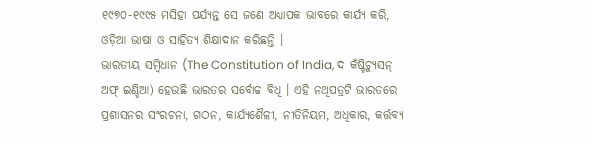୧୯୭୦-୧୯୯୫ ମସିହା ପର୍ଯ୍ୟନ୍ତ ସେ ଜଣେ ଅଧ୍ୟାପକ ଭାବରେ କାର୍ଯ୍ୟ କରି, ଓଡ଼ିଆ ଭାଷା ଓ ସାହିତ୍ୟ ଶିକ୍ଷାଦାନ କରିଛନ୍ତି ।
ଭାରତୀୟ ସମ୍ବିଧାନ (The Constitution of India, ଦ କଁଷ୍ଟିଚ୍ଯୁସନ୍ ଅଫ୍ ଇଣ୍ଡିଆ) ହେଉଛି ଭାରତର ସର୍ବୋଚ୍ଚ ବିଧି । ଏହି ନଥିପତ୍ରଟି ଭାରତରେ ପ୍ରଶାସନର ସଂରଚନା, ଗଠନ, କାର୍ଯ୍ୟଶୈଳୀ, ନୀତିନିୟମ, ଅଧିକାର, କର୍ତ୍ତବ୍ୟ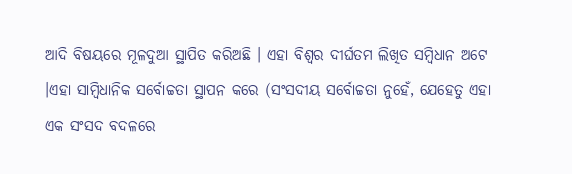ଆଦି ବିଷୟରେ ମୂଳଦୁଆ ସ୍ଥାପିତ କରିଅଛି । ଏହା ବିଶ୍ୱର ଦୀର୍ଘତମ ଲିଖିତ ସମ୍ବିଧାନ ଅଟେ ।ଏହା ସାମ୍ବିଧାନିକ ସର୍ବୋଚ୍ଚତା ସ୍ଥାପନ କରେ (ସଂସଦୀୟ ସର୍ବୋଚ୍ଚତା ନୁହେଁ, ଯେହେତୁ ଏହା ଏକ ସଂସଦ ବଦଳରେ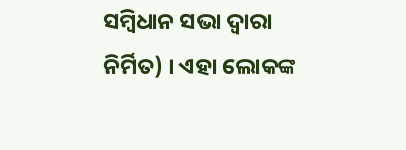ସମ୍ବିଧାନ ସଭା ଦ୍ବାରା ନିର୍ମିତ) । ଏହା ଲୋକଙ୍କ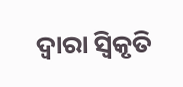ଦ୍ବାରା ସ୍ୱିକୃତି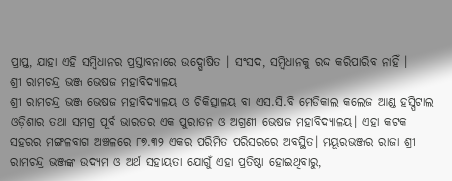ପ୍ରାପ୍ତ, ଯାହା ଏହି ସମ୍ବିଧାନର ପ୍ରସ୍ତାବନାରେ ଉଦ୍ଘୋଷିତ । ସଂସଦ, ସମ୍ବିଧାନକୁ ରଦ୍ଦ କରିପାରିବ ନାହିଁ ।
ଶ୍ରୀ ରାମଚନ୍ଦ୍ର ଭଞ୍ଜ ଭେଷଜ ମହାବିଦ୍ୟାଳୟ
ଶ୍ରୀ ରାମଚନ୍ଦ୍ର ଭଞ୍ଜ ଭେଷଜ ମହାବିଦ୍ୟାଳୟ ଓ ଚିକିତ୍ସାଳୟ ବା ଏସ.ସି.ବି ମେଡିକାଲ କଲେଜ ଆଣ୍ଡ ହସ୍ପିଟାଲ ଓଡ଼ିଶାର ତଥା ସମଗ୍ର ପୂର୍ବ ଭାରତର ଏକ ପୁରାତନ ଓ ଅଗ୍ରଣୀ ଭେଷଜ ମହାବିଦ୍ୟାଳୟ। ଏହା କଟକ ସହରର ମଙ୍ଗଳବାଗ ଅଞ୍ଚଳରେ ୮୭.୩୨ ଏକର ପରିମିତ ପରିସରରେ ଅବସ୍ଥିତ। ମୟୂରଭଞ୍ଜର ରାଜା ଶ୍ରୀ ରାମଚନ୍ଦ୍ର ଭଞ୍ଜଙ୍କ ଉଦ୍ୟମ ଓ ଅର୍ଥ ସହାୟତା ଯୋଗୁଁ ଏହା ପ୍ରତିଷ୍ଠା ହୋଇଥିବାରୁ,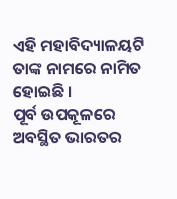ଏହି ମହାବିଦ୍ୟାଳୟଟି ତାଙ୍କ ନାମରେ ନାମିତ ହୋଇଛି ।
ପୂର୍ବ ଉପକୂଳରେ ଅବସ୍ଥିତ ଭାରତର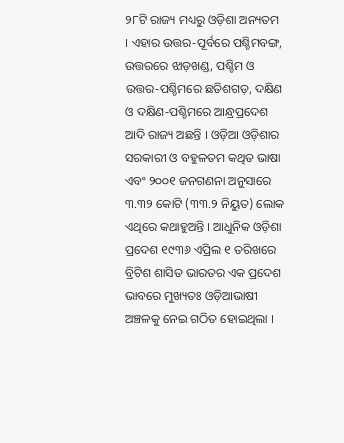୨୮ଟି ରାଜ୍ୟ ମଧ୍ୟରୁ ଓଡ଼ିଶା ଅନ୍ୟତମ । ଏହାର ଉତ୍ତର-ପୂର୍ବରେ ପଶ୍ଚିମବଙ୍ଗ, ଉତ୍ତରରେ ଝାଡ଼ଖଣ୍ଡ, ପଶ୍ଚିମ ଓ ଉତ୍ତର-ପଶ୍ଚିମରେ ଛତିଶଗଡ଼, ଦକ୍ଷିଣ ଓ ଦକ୍ଷିଣ-ପଶ୍ଚିମରେ ଆନ୍ଧ୍ରପ୍ରଦେଶ ଆଦି ରାଜ୍ୟ ଅଛନ୍ତି । ଓଡ଼ିଆ ଓଡ଼ିଶାର ସରକାରୀ ଓ ବହୁଳତମ କଥିତ ଭାଷା ଏବଂ ୨୦୦୧ ଜନଗଣନା ଅନୁସାରେ ୩.୩୨ କୋଟି (୩୩.୨ ନିୟୁତ) ଲୋକ ଏଥିରେ କଥାହୁଅନ୍ତି । ଆଧୁନିକ ଓଡ଼ିଶା ପ୍ରଦେଶ ୧୯୩୬ ଏପ୍ରିଲ ୧ ତରିଖରେ ବ୍ରିଟିଶ ଶାସିତ ଭାରତର ଏକ ପ୍ରଦେଶ ଭାବରେ ମୁଖ୍ୟତଃ ଓଡ଼ିଆଭାଷୀ ଅଞ୍ଚଳକୁ ନେଇ ଗଠିତ ହୋଇଥିଲା ।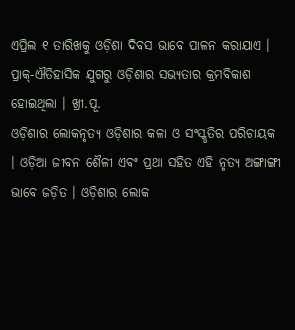ଏପ୍ରିଲ ୧ ତାରିଖକୁ ଓଡ଼ିଶା ଦିବସ ଭାବେ ପାଳନ କରାଯାଏ । ପ୍ରାକ୍-ଐତିହାସିକ ଯୁଗରୁ ଓଡ଼ିଶାର ସଭ୍ୟତାର କ୍ରମବିକାଶ ହୋଇଥିଲା । ଖ୍ରୀ.ପୂ.
ଓଡ଼ିଶାର ଲୋକନୃତ୍ୟ ଓଡ଼ିଶାର କଳା ଓ ସଂସ୍କୃତିର ପରିଚାୟକ । ଓଡ଼ିଆ ଜୀବନ ଶୈଳୀ ଏବଂ ପ୍ରଥା ସହିତ ଏହି ନୃତ୍ୟ ଅଙ୍ଗାଙ୍ଗୀ ଭାବେ ଜଡ଼ିତ । ଓଡ଼ିଶାର ଲୋକ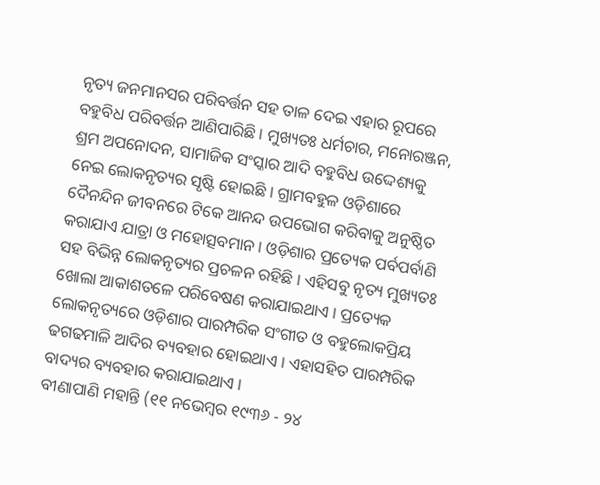ନୃତ୍ୟ ଜନମାନସର ପରିବର୍ତ୍ତନ ସହ ତାଳ ଦେଇ ଏହାର ରୂପରେ ବହୁବିଧ ପରିବର୍ତ୍ତନ ଆଣିପାରିଛି । ମୁଖ୍ୟତଃ ଧର୍ମଚାର, ମନୋରଞ୍ଜନ, ଶ୍ରମ ଅପନୋଦନ, ସାମାଜିକ ସଂସ୍କାର ଆଦି ବହୁବିଧ ଉଦ୍ଦେଶ୍ୟକୁ ନେଇ ଲୋକନୃତ୍ୟର ସୃଷ୍ଟି ହୋଇଛି । ଗ୍ରାମବହୁଳ ଓଡ଼ିଶାରେ ଦୈନନ୍ଦିନ ଜୀବନରେ ଟିକେ ଆନନ୍ଦ ଉପଭୋଗ କରିବାକୁ ଅନୁଷ୍ଠିତ କରାଯାଏ ଯାତ୍ରା ଓ ମହୋତ୍ସବମାନ । ଓଡ଼ିଶାର ପ୍ରତ୍ୟେକ ପର୍ବପର୍ବାଣି ସହ ବିଭିନ୍ନ ଲୋକନୃତ୍ୟର ପ୍ରଚଳନ ରହିଛି । ଏହିସବୁ ନୃତ୍ୟ ମୁଖ୍ୟତଃ ଖୋଲା ଆକାଶତଳେ ପରିବେଷଣ କରାଯାଇଥାଏ । ପ୍ରତ୍ୟେକ ଲୋକନୃତ୍ୟରେ ଓଡ଼ିଶାର ପାରମ୍ପରିକ ସଂଗୀତ ଓ ବହୁଲୋକପ୍ରିୟ ଢଗଢମାଳି ଆଦିର ବ୍ୟବହାର ହୋଇଥାଏ । ଏହାସହିତ ପାରମ୍ପରିକ ବାଦ୍ୟର ବ୍ୟବହାର କରାଯାଇଥାଏ ।
ବୀଣାପାଣି ମହାନ୍ତି (୧୧ ନଭେମ୍ବର ୧୯୩୬ - ୨୪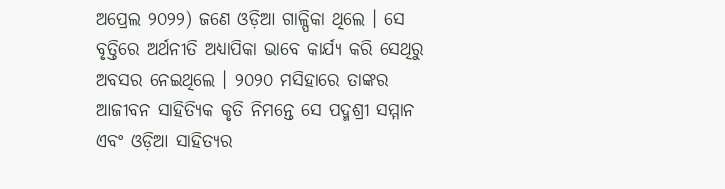ଅପ୍ରେଲ ୨୦୨୨) ଜଣେ ଓଡ଼ିଆ ଗାଳ୍ପିକା ଥିଲେ । ସେ ବୃତ୍ତିରେ ଅର୍ଥନୀତି ଅଧ୍ୟାପିକା ଭାବେ କାର୍ଯ୍ୟ କରି ସେଥିରୁ ଅବସର ନେଇଥିଲେ । ୨୦୨୦ ମସିହାରେ ତାଙ୍କର ଆଜୀବନ ସାହିତ୍ୟିକ କୃତି ନିମନ୍ତେ ସେ ପଦ୍ମଶ୍ରୀ ସମ୍ମାନ ଏବଂ ଓଡ଼ିଆ ସାହିତ୍ୟର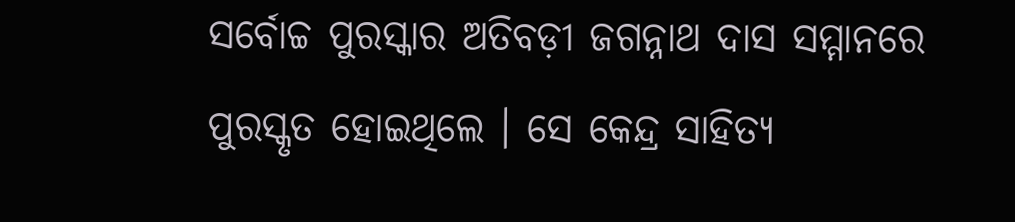ସର୍ବୋଚ୍ଚ ପୁରସ୍କାର ଅତିବଡ଼ୀ ଜଗନ୍ନାଥ ଦାସ ସମ୍ମାନରେ ପୁରସ୍କୃତ ହୋଇଥିଲେ । ସେ କେନ୍ଦ୍ର ସାହିତ୍ୟ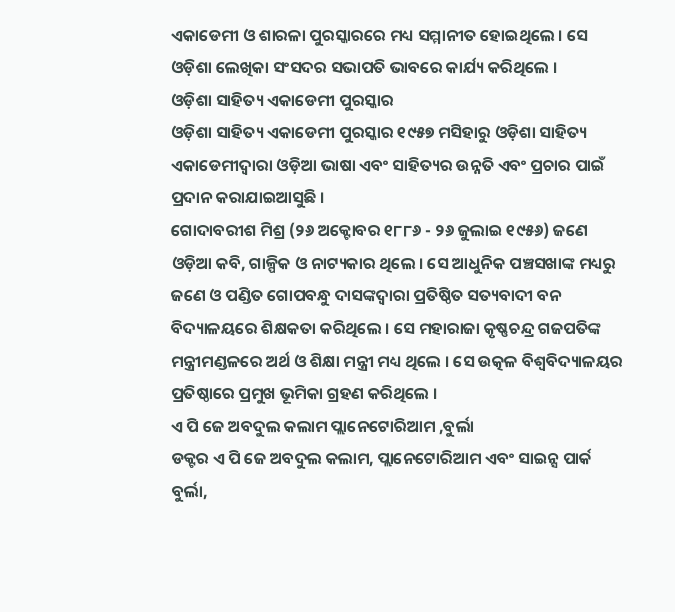ଏକାଡେମୀ ଓ ଶାରଳା ପୁରସ୍କାରରେ ମଧ୍ୟ ସମ୍ମାନୀତ ହୋଇଥିଲେ । ସେ ଓଡ଼ିଶା ଲେଖିକା ସଂସଦର ସଭାପତି ଭାବରେ କାର୍ଯ୍ୟ କରିଥିଲେ ।
ଓଡ଼ିଶା ସାହିତ୍ୟ ଏକାଡେମୀ ପୁରସ୍କାର
ଓଡ଼ିଶା ସାହିତ୍ୟ ଏକାଡେମୀ ପୁରସ୍କାର ୧୯୫୭ ମସିହାରୁ ଓଡ଼ିଶା ସାହିତ୍ୟ ଏକାଡେମୀଦ୍ୱାରା ଓଡ଼ିଆ ଭାଷା ଏବଂ ସାହିତ୍ୟର ଉନ୍ନତି ଏବଂ ପ୍ରଚାର ପାଇଁ ପ୍ରଦାନ କରାଯାଇଆସୁଛି ।
ଗୋଦାବରୀଶ ମିଶ୍ର (୨୬ ଅକ୍ଟୋବର ୧୮୮୬ - ୨୬ ଜୁଲାଇ ୧୯୫୬) ଜଣେ ଓଡ଼ିଆ କବି, ଗାଳ୍ପିକ ଓ ନାଟ୍ୟକାର ଥିଲେ । ସେ ଆଧୁନିକ ପଞ୍ଚସଖାଙ୍କ ମଧ୍ୟରୁ ଜଣେ ଓ ପଣ୍ଡିତ ଗୋପବନ୍ଧୁ ଦାସଙ୍କଦ୍ୱାରା ପ୍ରତିଷ୍ଠିତ ସତ୍ୟବାଦୀ ବନ ବିଦ୍ୟାଳୟରେ ଶିକ୍ଷକତା କରିଥିଲେ । ସେ ମହାରାଜା କୃଷ୍ଣଚନ୍ଦ୍ର ଗଜପତିଙ୍କ ମନ୍ତ୍ରୀମଣ୍ଡଳରେ ଅର୍ଥ ଓ ଶିକ୍ଷା ମନ୍ତ୍ରୀ ମଧ୍ୟ ଥିଲେ । ସେ ଉତ୍କଳ ବିଶ୍ୱବିଦ୍ୟାଳୟର ପ୍ରତିଷ୍ଠାରେ ପ୍ରମୁଖ ଭୂମିକା ଗ୍ରହଣ କରିଥିଲେ ।
ଏ ପି ଜେ ଅବଦୁଲ କଲାମ ପ୍ଲାନେଟୋରିଆମ ,ବୁର୍ଲା
ଡକ୍ଟର ଏ ପି ଜେ ଅବଦୁଲ କଲାମ, ପ୍ଲାନେଟୋରିଆମ ଏବଂ ସାଇନ୍ସ ପାର୍କ ବୁର୍ଲା,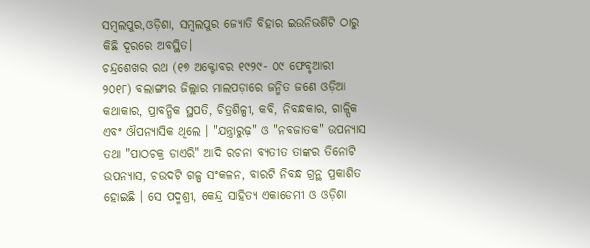ସମ୍ବଲପୁର,ଓଡ଼ିଶା, ସମ୍ବଲପୁର ଜ୍ୟୋତି ବିହାର ଇଉନିଭର୍ଶିଟି ଠାରୁ କିଛି ଦୂରରେ ଅବସ୍ଥିତ।
ଚନ୍ଦ୍ରଶେଖର ରଥ (୧୭ ଅକ୍ଟୋବର ୧୯୨୯- ୦୯ ଫେବୃଆରୀ ୨୦୧୮) ବଲାଙ୍ଗୀର ଜିଲ୍ଲାର ମାଲପଡ଼ାରେ ଜନ୍ମିତ ଜଣେ ଓଡ଼ିଆ କଥାକାର, ପ୍ରାବନ୍ଧିକ ସ୍ଥପତି, ଚିତ୍ରଶିଳ୍ପୀ, କବି, ନିବନ୍ଧକାର, ଗାଳ୍ପିକ ଏବଂ ଔପନ୍ୟାସିକ ଥିଲେ । "ଯନ୍ତ୍ରାରୁଢ଼" ଓ "ନବଜାତକ" ଉପନ୍ୟାସ ତଥା "ପାଠଚକ୍ର ଡାଏରି" ଆଦି ରଚନା ବ୍ୟତୀତ ତାଙ୍କର ତିନୋଟି ଉପନ୍ୟାସ, ଚଉଦଟି ଗଳ୍ପ ସଂକଳନ, ବାରଟି ନିବନ୍ଧ ଗ୍ରନ୍ଥ ପ୍ରକାଶିତ ହୋଇଛି । ସେ ପଦ୍ମଶ୍ରୀ, କେନ୍ଦ୍ର ସାହିତ୍ୟ ଏକାଡେମୀ ଓ ଓଡ଼ିଶା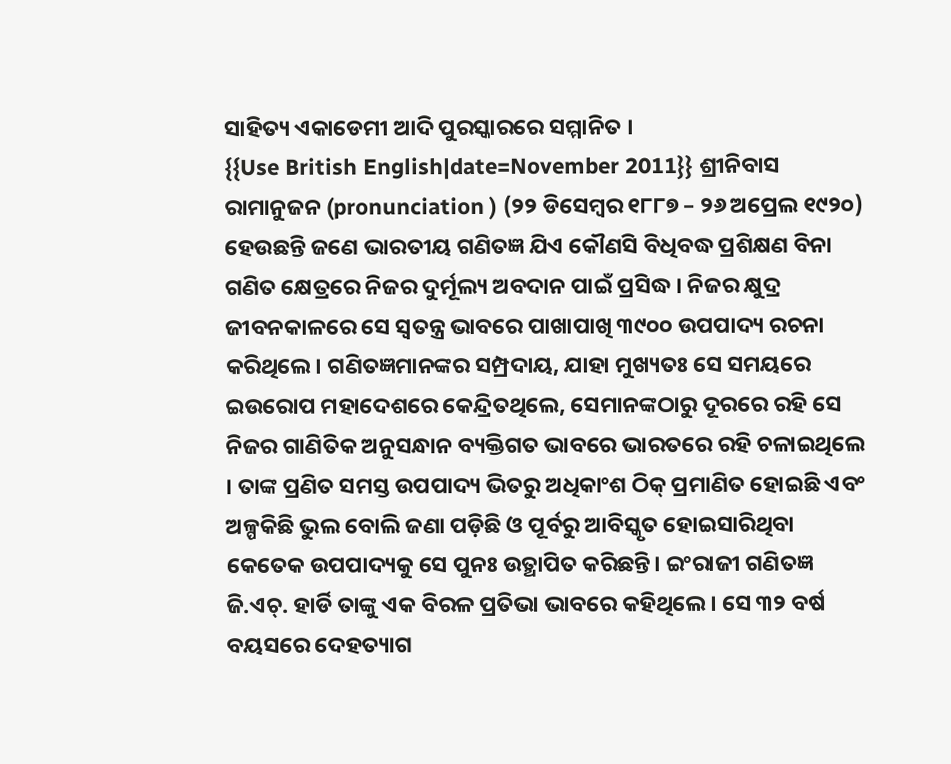ସାହିତ୍ୟ ଏକାଡେମୀ ଆଦି ପୁରସ୍କାରରେ ସମ୍ମାନିତ ।
{{Use British English|date=November 2011}} ଶ୍ରୀନିବାସ ରାମାନୁଜନ (pronunciation ) (୨୨ ଡିସେମ୍ବର ୧୮୮୭ – ୨୬ ଅପ୍ରେଲ ୧୯୨୦) ହେଉଛନ୍ତି ଜଣେ ଭାରତୀୟ ଗଣିତଜ୍ଞ ଯିଏ କୌଣସି ବିଧିବଦ୍ଧ ପ୍ରଶିକ୍ଷଣ ବିନା ଗଣିତ କ୍ଷେତ୍ରରେ ନିଜର ଦୁର୍ମୂଲ୍ୟ ଅବଦାନ ପାଇଁ ପ୍ରସିଦ୍ଧ । ନିଜର କ୍ଷୁଦ୍ର ଜୀବନକାଳରେ ସେ ସ୍ୱତନ୍ତ୍ର ଭାବରେ ପାଖାପାଖି ୩୯୦୦ ଉପପାଦ୍ୟ ରଚନା କରିଥିଲେ। ଗଣିତଜ୍ଞମାନଙ୍କର ସମ୍ପ୍ରଦାୟ, ଯାହା ମୁଖ୍ୟତଃ ସେ ସମୟରେ ଇଉରୋପ ମହାଦେଶରେ କେନ୍ଦ୍ରିତଥିଲେ, ସେମାନଙ୍କଠାରୁ ଦୂରରେ ରହି ସେ ନିଜର ଗାଣିତିକ ଅନୁସନ୍ଧାନ ବ୍ୟକ୍ତିଗତ ଭାବରେ ଭାରତରେ ରହି ଚଳାଇଥିଲେ । ତାଙ୍କ ପ୍ରଣିତ ସମସ୍ତ ଉପପାଦ୍ୟ ଭିତରୁ ଅଧିକାଂଶ ଠିକ୍ ପ୍ରମାଣିତ ହୋଇଛି ଏବଂ ଅଳ୍ପକିଛି ଭୁଲ ବୋଲି ଜଣା ପଡ଼ିଛି ଓ ପୂର୍ବରୁ ଆବିସ୍କୃତ ହୋଇସାରିଥିବା କେତେକ ଉପପାଦ୍ୟକୁ ସେ ପୁନଃ ଉତ୍ଥାପିତ କରିଛନ୍ତି। ଇଂରାଜୀ ଗଣିତଜ୍ଞ ଜି.ଏଚ୍. ହାର୍ଡି ତାଙ୍କୁ ଏକ ବିରଳ ପ୍ରତିଭା ଭାବରେ କହିଥିଲେ। ସେ ୩୨ ବର୍ଷ ବୟସରେ ଦେହତ୍ୟାଗ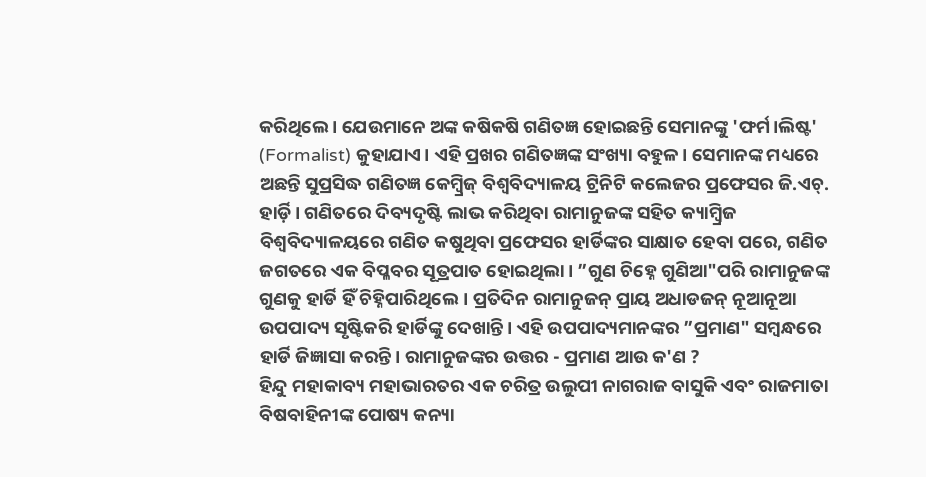କରିଥିଲେ । ଯେଉମାନେ ଅଙ୍କ କଷିକଷି ଗଣିତଜ୍ଞ ହୋଇଛନ୍ତି ସେମାନଙ୍କୁ 'ଫର୍ମ।ଲିଷ୍ଟ' (Formalist) କୁହାଯାଏ। ଏହି ପ୍ରଖର ଗଣିତଜ୍ଞଙ୍କ ସଂଖ୍ୟା ବହୁଳ। ସେମାନଙ୍କ ମଧ୍ୟରେ ଅଛନ୍ତି ସୁପ୍ରସିଦ୍ଧ ଗଣିତଜ୍ଞ କେମ୍ବ୍ରିଜ୍ ବିଶ୍ୱବିଦ୍ୟାଳୟ ଟ୍ରିନିଟି କଲେଜର ପ୍ରଫେସର ଜି.ଏଚ୍. ହାର୍ଡ଼ି। ଗଣିତରେ ଦିବ୍ୟଦୃଷ୍ଟି ଲାଭ କରିଥିବା ରାମାନୁଜଙ୍କ ସହିତ କ୍ୟାମ୍ବ୍ରିଜ ବିଶ୍ୱବିଦ୍ୟାଳୟରେ ଗଣିତ କଷୁଥିବା ପ୍ରଫେସର ହାର୍ଡିଙ୍କର ସାକ୍ଷାତ ହେବା ପରେ, ଗଣିତ ଜଗତରେ ଏକ ବିପ୍ଳବର ସୂତ୍ରପାତ ହୋଇଥିଲା। ”ଗୁଣ ଚିହ୍ନେ ଗୁଣିଆ"ପରି ରାମାନୁଜଙ୍କ ଗୁଣକୁ ହାର୍ଡି ହିଁ ଚିହ୍ନିପାରିଥିଲେ। ପ୍ରତିଦିନ ରାମାନୁଜନ୍ ପ୍ରାୟ ଅଧାଡଜନ୍ ନୂଆନୂଆ ଉପପାଦ୍ୟ ସୃଷ୍ଟିକରି ହାର୍ଡିଙ୍କୁ ଦେଖାନ୍ତି। ଏହି ଉପପାଦ୍ୟମାନଙ୍କର ”ପ୍ରମାଣ" ସମ୍ବନ୍ଧରେ ହାର୍ଡି ଜିଜ୍ଞାସା କରନ୍ତି। ରାମାନୁଜଙ୍କର ଉତ୍ତର - ପ୍ରମାଣ ଆଉ କ'ଣ ?
ହିନ୍ଦୁ ମହାକାବ୍ୟ ମହାଭାରତର ଏକ ଚରିତ୍ର ଉଲୁପୀ ନାଗରାଜ ବାସୁକି ଏବଂ ରାଜମାତା ବିଷବାହିନୀଙ୍କ ପୋଷ୍ୟ କନ୍ୟା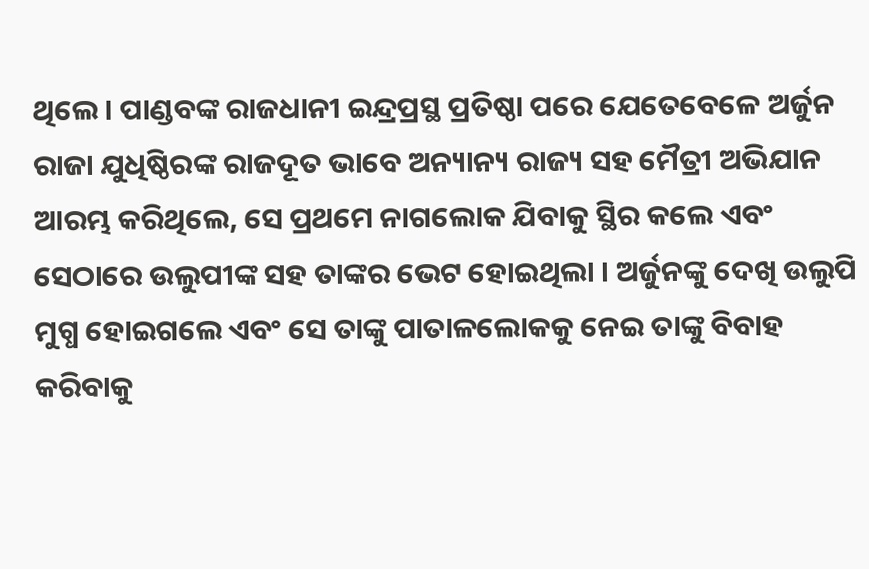ଥିଲେ । ପାଣ୍ଡବଙ୍କ ରାଜଧାନୀ ଇନ୍ଦ୍ରପ୍ରସ୍ଥ ପ୍ରତିଷ୍ଠା ପରେ ଯେତେବେଳେ ଅର୍ଜୁନ ରାଜା ଯୁଧିଷ୍ଠିରଙ୍କ ରାଜଦୂତ ଭାବେ ଅନ୍ୟାନ୍ୟ ରାଜ୍ୟ ସହ ମୈତ୍ରୀ ଅଭିଯାନ ଆରମ୍ଭ କରିଥିଲେ, ସେ ପ୍ରଥମେ ନାଗଲୋକ ଯିବାକୁ ସ୍ଥିର କଲେ ଏବଂ ସେଠାରେ ଉଲୁପୀଙ୍କ ସହ ତାଙ୍କର ଭେଟ ହୋଇଥିଲା । ଅର୍ଜୁନଙ୍କୁ ଦେଖି ଉଲୁପି ମୁଗ୍ଧ ହୋଇଗଲେ ଏବଂ ସେ ତାଙ୍କୁ ପାତାଳଲୋକକୁ ନେଇ ତାଙ୍କୁ ବିବାହ କରିବାକୁ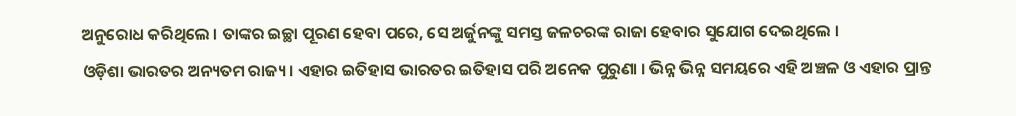ଅନୁରୋଧ କରିଥିଲେ । ତାଙ୍କର ଇଚ୍ଛା ପୂରଣ ହେବା ପରେ, ସେ ଅର୍ଜୁନଙ୍କୁ ସମସ୍ତ ଜଳଚରଙ୍କ ରାଜା ହେବାର ସୁଯୋଗ ଦେଇଥିଲେ ।
ଓଡ଼ିଶା ଭାରତର ଅନ୍ୟତମ ରାଜ୍ୟ। ଏହାର ଇତିହାସ ଭାରତର ଇତିହାସ ପରି ଅନେକ ପୁରୁଣା । ଭିନ୍ନ ଭିନ୍ନ ସମୟରେ ଏହି ଅଞ୍ଚଳ ଓ ଏହାର ପ୍ରାନ୍ତ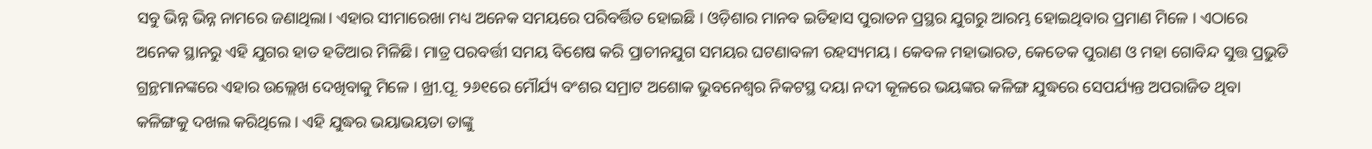ସବୁ ଭିନ୍ନ ଭିନ୍ନ ନାମରେ ଜଣାଥିଲା। ଏହାର ସୀମାରେଖା ମଧ୍ୟ ଅନେକ ସମୟରେ ପରିବର୍ତ୍ତିତ ହୋଇଛି । ଓଡ଼ିଶାର ମାନବ ଇତିହାସ ପୁରାତନ ପ୍ରସ୍ଥର ଯୁଗରୁ ଆରମ୍ଭ ହୋଇଥିବାର ପ୍ରମାଣ ମିଳେ । ଏଠାରେ ଅନେକ ସ୍ଥାନରୁ ଏହି ଯୁଗର ହାତ ହତିଆର ମିଳିଛି। ମାତ୍ର ପରବର୍ତ୍ତୀ ସମୟ ବିଶେଷ କରି ପ୍ରାଚୀନଯୁଗ ସମୟର ଘଟଣାବଳୀ ରହସ୍ୟମୟ । କେବଳ ମହାଭାରତ, କେତେକ ପୁରାଣ ଓ ମହା ଗୋବିନ୍ଦ ସୁତ୍ତ ପ୍ରଭୁତି ଗ୍ରନ୍ଥମାନଙ୍କରେ ଏହାର ଉଲ୍ଲେଖ ଦେଖିବାକୁ ମିଳେ । ଖ୍ରୀ.ପୂ. ୨୬୧ରେ ମୌର୍ଯ୍ୟ ବଂଶର ସମ୍ରାଟ ଅଶୋକ ଭୁବନେଶ୍ୱର ନିକଟସ୍ଥ ଦୟା ନଦୀ କୂଳରେ ଭୟଙ୍କର କଳିଙ୍ଗ ଯୁଦ୍ଧରେ ସେପର୍ଯ୍ୟନ୍ତ ଅପରାଜିତ ଥିବା କଳିଙ୍ଗକୁ ଦଖଲ କରିଥିଲେ । ଏହି ଯୁଦ୍ଧର ଭୟାଭୟତା ତାଙ୍କୁ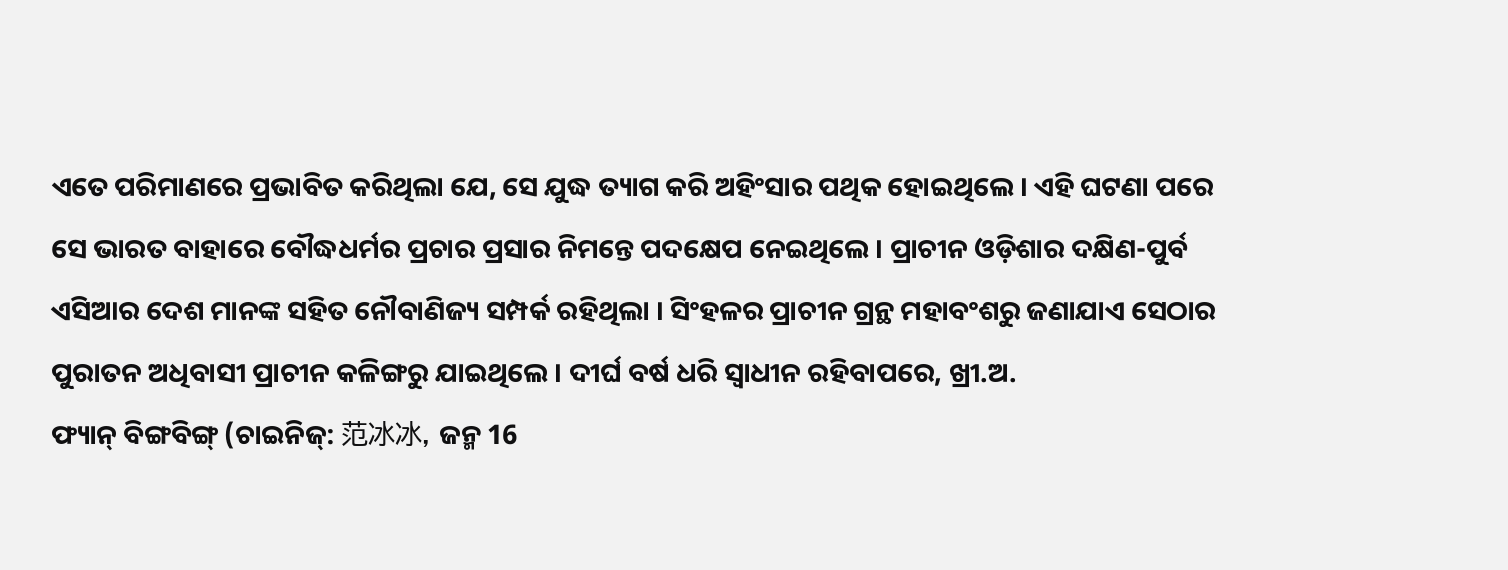ଏତେ ପରିମାଣରେ ପ୍ରଭାବିତ କରିଥିଲା ଯେ, ସେ ଯୁଦ୍ଧ ତ୍ୟାଗ କରି ଅହିଂସାର ପଥିକ ହୋଇଥିଲେ । ଏହି ଘଟଣା ପରେ ସେ ଭାରତ ବାହାରେ ବୌଦ୍ଧଧର୍ମର ପ୍ରଚାର ପ୍ରସାର ନିମନ୍ତେ ପଦକ୍ଷେପ ନେଇଥିଲେ । ପ୍ରାଚୀନ ଓଡ଼ିଶାର ଦକ୍ଷିଣ-ପୁର୍ବ ଏସିଆର ଦେଶ ମାନଙ୍କ ସହିତ ନୌବାଣିଜ୍ୟ ସମ୍ପର୍କ ରହିଥିଲା । ସିଂହଳର ପ୍ରାଚୀନ ଗ୍ରନ୍ଥ ମହାବଂଶରୁ ଜଣାଯାଏ ସେଠାର ପୁରାତନ ଅଧିବାସୀ ପ୍ରାଚୀନ କଳିଙ୍ଗରୁ ଯାଇଥିଲେ । ଦୀର୍ଘ ବର୍ଷ ଧରି ସ୍ୱାଧୀନ ରହିବାପରେ, ଖ୍ରୀ.ଅ.
ଫ୍ୟାନ୍ ବିଙ୍ଗବିଙ୍ଗ୍ (ଚାଇନିଜ୍: 范冰冰, ଜନ୍ମ 16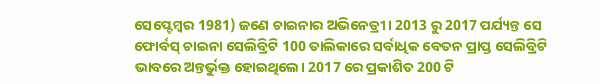ସେପ୍ଟେମ୍ବର 1981) ଜଣେ ଚାଇନାର ଅଭିନେତ୍ରୀ। 2013 ରୁ 2017 ପର୍ଯ୍ୟନ୍ତ ସେ ଫୋର୍ବସ୍ ଚାଇନା ସେଲିବ୍ରିଟି 100 ତାଲିକାରେ ସର୍ବାଧିକ ବେତନ ପ୍ରାପ୍ତ ସେଲିବ୍ରିଟି ଭାବରେ ଅନ୍ତର୍ଭୁକ୍ତ ହୋଇଥିଲେ। 2017 ରେ ପ୍ରକାଶିତ 200 ଟି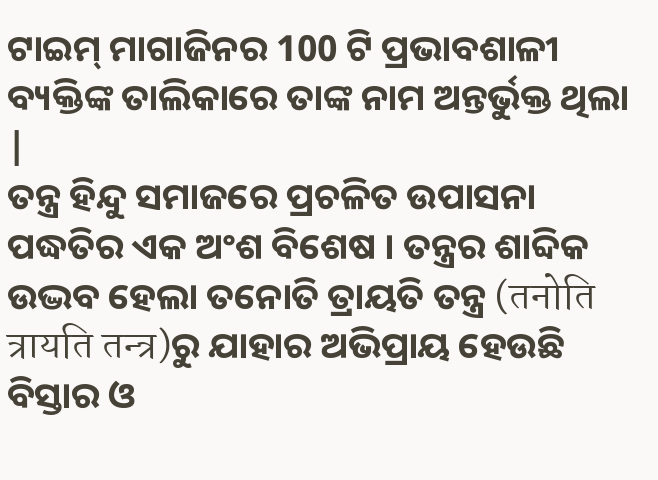ଟାଇମ୍ ମାଗାଜିନର 100 ଟି ପ୍ରଭାବଶାଳୀ ବ୍ୟକ୍ତିଙ୍କ ତାଲିକାରେ ତାଙ୍କ ନାମ ଅନ୍ତର୍ଭୁକ୍ତ ଥିଲା |
ତନ୍ତ୍ର ହିନ୍ଦୁ ସମାଜରେ ପ୍ରଚଳିତ ଉପାସନା ପଦ୍ଧତିର ଏକ ଅଂଶ ବିଶେଷ । ତନ୍ତ୍ରର ଶାବ୍ଦିକ ଉଦ୍ଭବ ହେଲା ତନୋତି ତ୍ରାୟତି ତନ୍ତ୍ର (तनोति त्रायति तन्त्र)ରୁ ଯାହାର ଅଭିପ୍ରାୟ ହେଉଛି ବିସ୍ତାର ଓ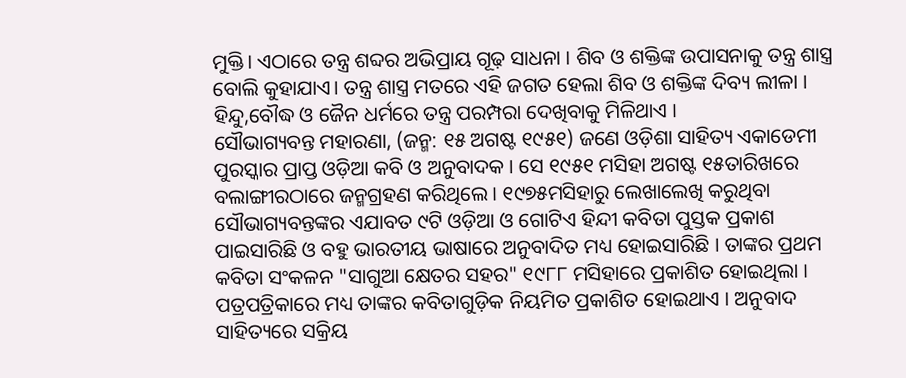ମୁକ୍ତି। ଏଠାରେ ତନ୍ତ୍ର ଶବ୍ଦର ଅଭିପ୍ରାୟ ଗୂଢ଼ ସାଧନା । ଶିବ ଓ ଶକ୍ତିଙ୍କ ଉପାସନାକୁ ତନ୍ତ୍ର ଶାସ୍ତ୍ର ବୋଲି କୁହାଯାଏ। ତନ୍ତ୍ର ଶାସ୍ତ୍ର ମତରେ ଏହି ଜଗତ ହେଲା ଶିବ ଓ ଶକ୍ତିଙ୍କ ଦିବ୍ୟ ଲୀଳା । ହିନ୍ଦୁ,ବୌଦ୍ଧ ଓ ଜୈନ ଧର୍ମରେ ତନ୍ତ୍ର ପରମ୍ପରା ଦେଖିବାକୁ ମିଳିଥାଏ ।
ସୌଭାଗ୍ୟବନ୍ତ ମହାରଣା, (ଜନ୍ମ: ୧୫ ଅଗଷ୍ଟ ୧୯୫୧) ଜଣେ ଓଡ଼ିଶା ସାହିତ୍ୟ ଏକାଡେମୀ ପୁରସ୍କାର ପ୍ରାପ୍ତ ଓଡ଼ିଆ କବି ଓ ଅନୁବାଦକ । ସେ ୧୯୫୧ ମସିହା ଅଗଷ୍ଟ ୧୫ତାରିଖରେ ବଲାଙ୍ଗୀରଠାରେ ଜନ୍ମଗ୍ରହଣ କରିଥିଲେ । ୧୯୭୫ମସିହାରୁ ଲେଖାଲେଖି କରୁଥିବା ସୌଭାଗ୍ୟବନ୍ତଙ୍କର ଏଯାବତ ୯ଟି ଓଡ଼ିଆ ଓ ଗୋଟିଏ ହିନ୍ଦୀ କବିତା ପୁସ୍ତକ ପ୍ରକାଶ ପାଇସାରିଛି ଓ ବହୁ ଭାରତୀୟ ଭାଷାରେ ଅନୁବାଦିତ ମଧ୍ୟ ହୋଇସାରିଛି । ତାଙ୍କର ପ୍ରଥମ କବିତା ସଂକଳନ "ସାଗୁଆ କ୍ଷେତର ସହର" ୧୯୮୮ ମସିହାରେ ପ୍ରକାଶିତ ହୋଇଥିଲା । ପତ୍ରପତ୍ରିକାରେ ମଧ୍ୟ ତାଙ୍କର କବିତାଗୁଡ଼ିକ ନିୟମିତ ପ୍ରକାଶିତ ହୋଇଥାଏ । ଅନୁବାଦ ସାହିତ୍ୟରେ ସକ୍ରିୟ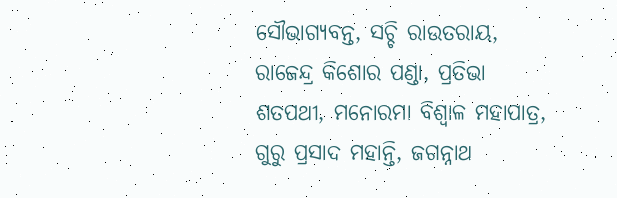ସୌଭାଗ୍ୟବନ୍ତ, ସଚ୍ଚି ରାଉତରାୟ, ରାଜେନ୍ଦ୍ର କିଶୋର ପଣ୍ଡା, ପ୍ରତିଭା ଶତପଥୀ, ମନୋରମା ବିଶ୍ୱାଳ ମହାପାତ୍ର, ଗୁରୁ ପ୍ରସାଦ ମହାନ୍ତି, ଜଗନ୍ନାଥ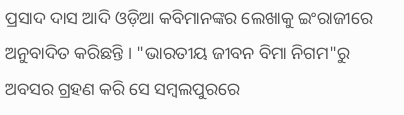ପ୍ରସାଦ ଦାସ ଆଦି ଓଡ଼ିଆ କବିମାନଙ୍କର ଲେଖାକୁ ଇଂରାଜୀରେ ଅନୁବାଦିତ କରିଛନ୍ତି । "ଭାରତୀୟ ଜୀବନ ବିମା ନିଗମ"ରୁ ଅବସର ଗ୍ରହଣ କରି ସେ ସମ୍ବଲପୁରରେ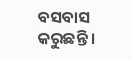ବସବାସ କରୁଛନ୍ତି ।